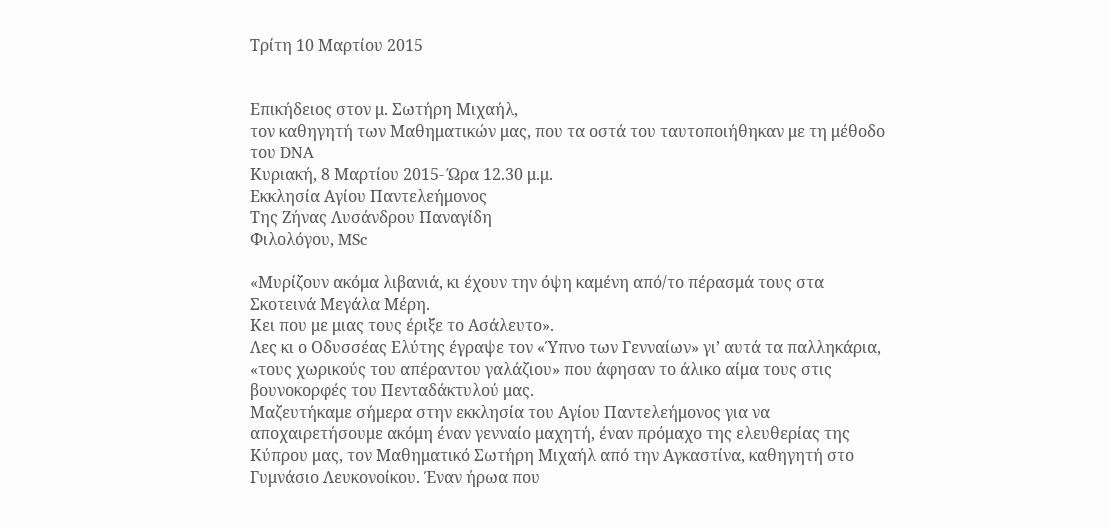Τρίτη 10 Μαρτίου 2015


Επικήδειος στον μ. Σωτήρη Μιχαήλ,
τον καθηγητή των Μαθηματικών μας, που τα οστά του ταυτοποιήθηκαν με τη μέθοδο του DNA
Κυριακή, 8 Μαρτίου 2015- Ώρα 12.30 μ.μ.
Εκκλησία Αγίου Παντελεήμονος
Της Ζήνας Λυσάνδρου Παναγίδη
Φιλολόγου, MSc

«Μυρίζουν ακόμα λιβανιά, κι έχουν την όψη καμένη από/το πέρασμά τους στα Σκοτεινά Μεγάλα Μέρη.
Κει που με μιας τους έριξε το Ασάλευτο».
Λες κι ο Οδυσσέας Ελύτης έγραψε τον «Ύπνο των Γενναίων» γι’ αυτά τα παλληκάρια, «τους χωρικούς του απέραντου γαλάζιου» που άφησαν το άλικο αίμα τους στις βουνοκορφές του Πενταδάκτυλού μας.
Μαζευτήκαμε σήμερα στην εκκλησία του Αγίου Παντελεήμονος για να αποχαιρετήσουμε ακόμη έναν γενναίο μαχητή, έναν πρόμαχο της ελευθερίας της Κύπρου μας, τον Μαθηματικό Σωτήρη Μιχαήλ από την Αγκαστίνα, καθηγητή στο Γυμνάσιο Λευκονοίκου. Έναν ήρωα που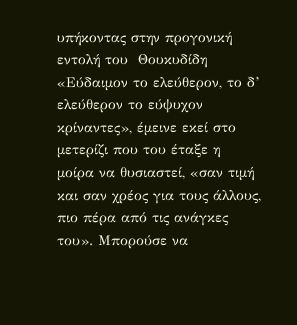υπήκοντας στην προγονική εντολή του  Θουκυδίδη «Εύδαιμον το ελεύθερον, το δ’ ελεύθερον το εύψυχον κρίναντες», έμεινε εκεί στο μετερίζι που του έταξε η μοίρα να θυσιαστεί, «σαν τιμή και σαν χρέος για τους άλλους, πιο πέρα από τις ανάγκες του». Μπορούσε να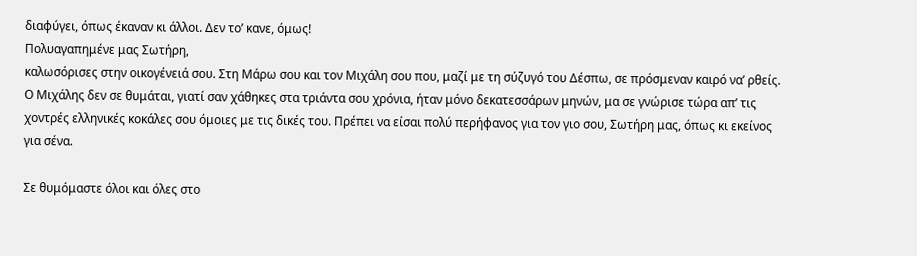διαφύγει, όπως έκαναν κι άλλοι. Δεν το’ κανε, όμως!
Πολυαγαπημένε μας Σωτήρη,
καλωσόρισες στην οικογένειά σου. Στη Μάρω σου και τον Μιχάλη σου που, μαζί με τη σύζυγό του Δέσπω, σε πρόσμεναν καιρό να’ ρθείς. Ο Μιχάλης δεν σε θυμάται, γιατί σαν χάθηκες στα τριάντα σου χρόνια, ήταν μόνο δεκατεσσάρων μηνών, μα σε γνώρισε τώρα απ’ τις χοντρές ελληνικές κοκάλες σου όμοιες με τις δικές του. Πρέπει να είσαι πολύ περήφανος για τον γιο σου, Σωτήρη μας, όπως κι εκείνος για σένα.

Σε θυμόμαστε όλοι και όλες στο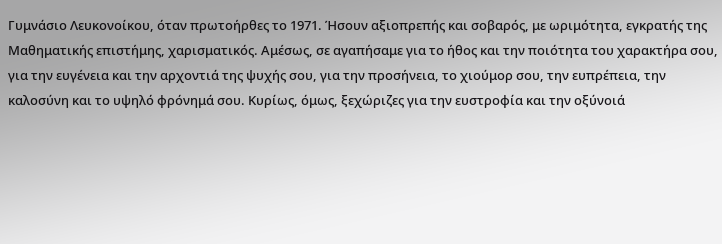Γυμνάσιο Λευκονοίκου, όταν πρωτοήρθες το 1971. Ήσουν αξιοπρεπής και σοβαρός, με ωριμότητα, εγκρατής της Μαθηματικής επιστήμης, χαρισματικός. Αμέσως, σε αγαπήσαμε για το ήθος και την ποιότητα του χαρακτήρα σου, για την ευγένεια και την αρχοντιά της ψυχής σου, για την προσήνεια, το χιούμορ σου, την ευπρέπεια, την καλοσύνη και το υψηλό φρόνημά σου. Κυρίως, όμως, ξεχώριζες για την ευστροφία και την οξύνοιά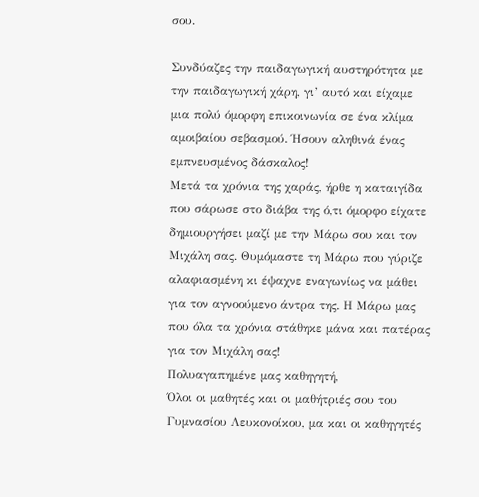σου.

Συνδύαζες την παιδαγωγική αυστηρότητα με την παιδαγωγική χάρη, γι’ αυτό και είχαμε μια πολύ όμορφη επικοινωνία σε ένα κλίμα αμοιβαίου σεβασμού. Ήσουν αληθινά ένας εμπνευσμένος δάσκαλος!
Μετά τα χρόνια της χαράς, ήρθε η καταιγίδα που σάρωσε στο διάβα της ό,τι όμορφο είχατε δημιουργήσει μαζί με την Μάρω σου και τον Μιχάλη σας. Θυμόμαστε τη Μάρω που γύριζε αλαφιασμένη κι έψαχνε εναγωνίως να μάθει για τον αγνοούμενο άντρα της. Η Μάρω μας που όλα τα χρόνια στάθηκε μάνα και πατέρας για τον Μιχάλη σας!
Πολυαγαπημένε μας καθηγητή,
Όλοι οι μαθητές και οι μαθήτριές σου του Γυμνασίου Λευκονοίκου, μα και οι καθηγητές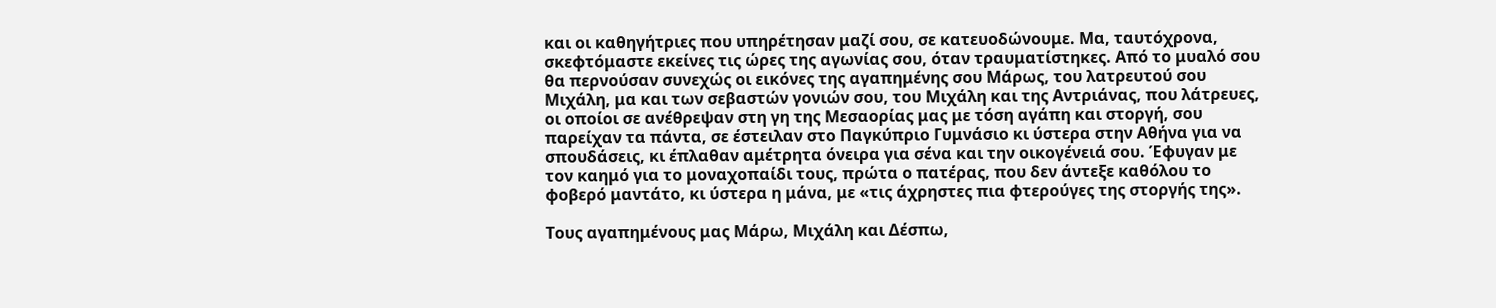και οι καθηγήτριες που υπηρέτησαν μαζί σου, σε κατευοδώνουμε. Μα, ταυτόχρονα, σκεφτόμαστε εκείνες τις ώρες της αγωνίας σου, όταν τραυματίστηκες. Από το μυαλό σου θα περνούσαν συνεχώς οι εικόνες της αγαπημένης σου Μάρως, του λατρευτού σου Μιχάλη, μα και των σεβαστών γονιών σου, του Μιχάλη και της Αντριάνας, που λάτρευες, οι οποίοι σε ανέθρεψαν στη γη της Μεσαορίας μας με τόση αγάπη και στοργή, σου παρείχαν τα πάντα, σε έστειλαν στο Παγκύπριο Γυμνάσιο κι ύστερα στην Αθήνα για να σπουδάσεις, κι έπλαθαν αμέτρητα όνειρα για σένα και την οικογένειά σου. Έφυγαν με τον καημό για το μοναχοπαίδι τους, πρώτα ο πατέρας, που δεν άντεξε καθόλου το φοβερό μαντάτο, κι ύστερα η μάνα, με «τις άχρηστες πια φτερούγες της στοργής της».

Τους αγαπημένους μας Μάρω, Μιχάλη και Δέσπω,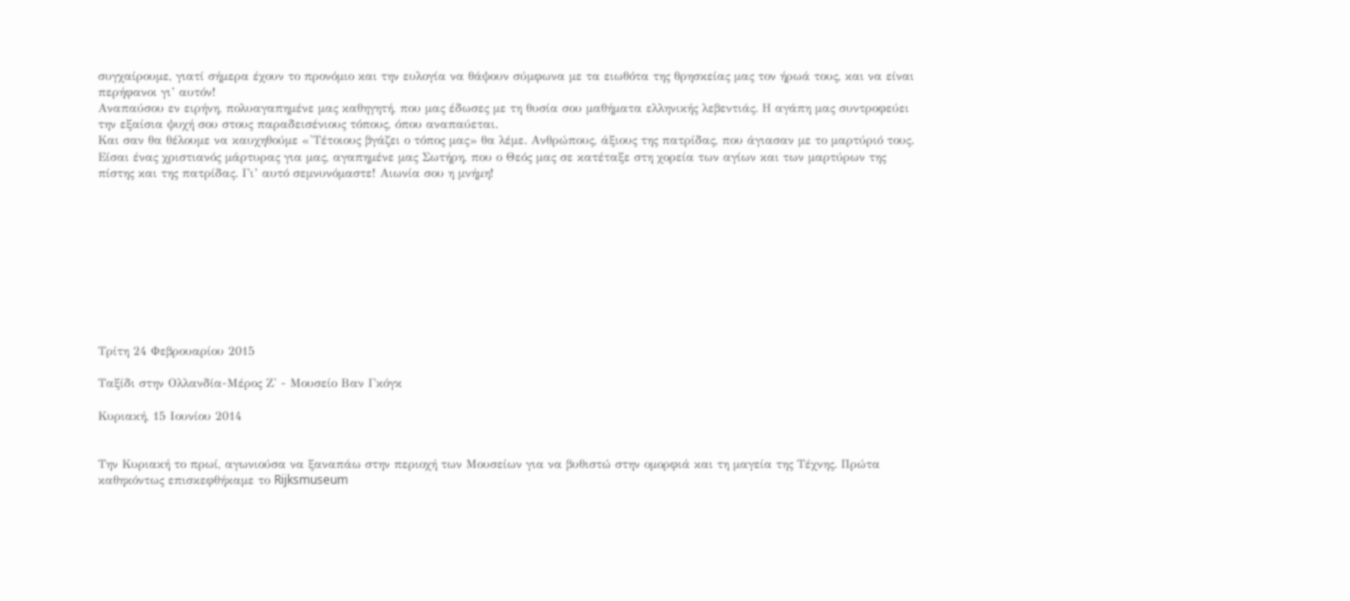συγχαίρουμε, γιατί σήμερα έχουν το προνόμιο και την ευλογία να θάψουν σύμφωνα με τα ειωθότα της θρησκείας μας τον ήρωά τους, και να είναι περήφανοι γι’ αυτόν!
Αναπαύσου εν ειρήνη, πολυαγαπημένε μας καθηγητή, που μας έδωσες με τη θυσία σου μαθήματα ελληνικής λεβεντιάς. Η αγάπη μας συντροφεύει την εξαίσια ψυχή σου στους παραδεισένιους τόπους, όπου αναπαύεται.
Και σαν θα θέλουμε να καυχηθούμε «'Τέτοιους βγάζει ο τόπος μας» θα λέμε. Ανθρώπους, άξιους της πατρίδας, που άγιασαν με το μαρτύριό τους. Είσαι ένας χριστιανός μάρτυρας για μας, αγαπημένε μας Σωτήρη, που ο Θεός μας σε κατέταξε στη χορεία των αγίων και των μαρτύρων της πίστης και της πατρίδας. Γι’ αυτό σεμνυνόμαστε! Αιωνία σου η μνήμη!










Τρίτη 24 Φεβρουαρίου 2015

Ταξίδι στην Ολλανδία-Μέρος Ζ' - Μουσείο Βαν Γκόγκ

Κυριακή, 15 Ιουνίου 2014


Την Κυριακή το πρωί, αγωνιούσα να ξαναπάω στην περιοχή των Μουσείων για να βυθιστώ στην ομορφιά και τη μαγεία της Τέχνης. Πρώτα καθηκόντως επισκεφθήκαμε το Rijksmuseum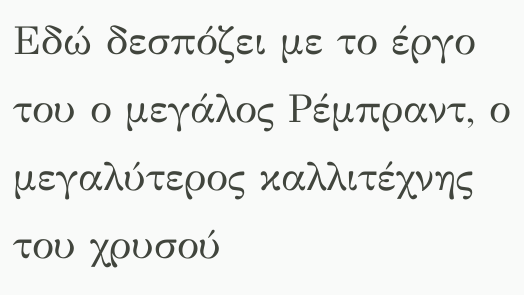Εδώ δεσπόζει με το έργο του ο μεγάλος Ρέμπραντ, ο μεγαλύτερος καλλιτέχνης του χρυσού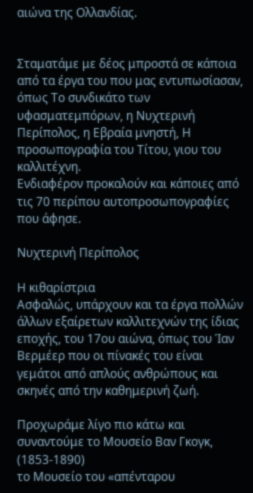αιώνα της Ολλανδίας.


Σταματάμε με δέος μπροστά σε κάποια από τα έργα του που μας εντυπωσίασαν, όπως Το συνδικάτο των υφασματεμπόρων, η Νυχτερινή Περίπολος, η Εβραία μνηστή, Η προσωπογραφία του Τίτου, γιου του καλλιτέχνη.
Ενδιαφέρον προκαλούν και κάποιες από τις 70 περίπου αυτοπροσωπογραφίες που άφησε.

Νυχτερινή Περίπολος

Η κιθαρίστρια
Ασφαλώς, υπάρχουν και τα έργα πολλών άλλων εξαίρετων καλλιτεχνών της ίδιας εποχής, του 17ου αιώνα, όπως του Ίαν Βερμέερ που οι πίνακές του είναι γεμάτοι από απλούς ανθρώπους και σκηνές από την καθημερινή ζωή.

Προχωράμε λίγο πιο κάτω και συναντούμε το Μουσείο Βαν Γκογκ, (1853-1890)
το Μουσείο του «απένταρου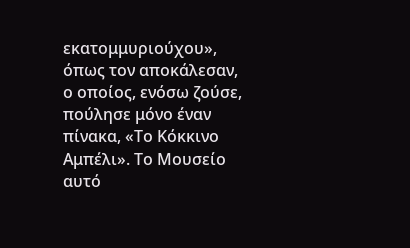εκατομμυριούχου», όπως τον αποκάλεσαν, ο οποίος, ενόσω ζούσε, πούλησε μόνο έναν πίνακα, «Το Κόκκινο Αμπέλι». Το Μουσείο αυτό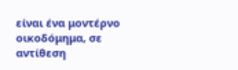είναι ένα μοντέρνο οικοδόμημα, σε αντίθεση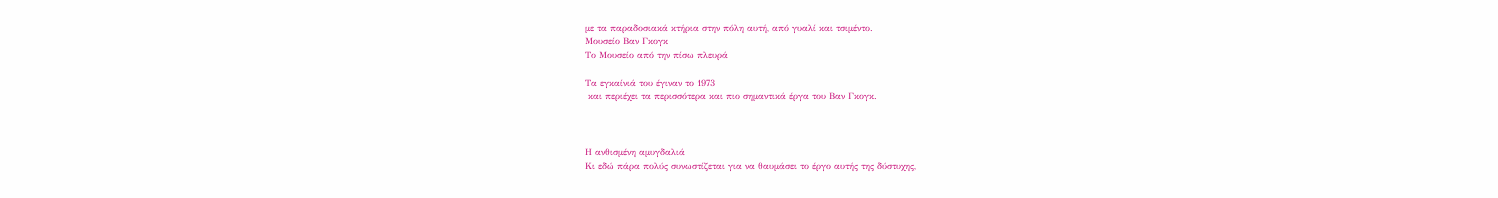με τα παραδοσιακά κτήρια στην πόλη αυτή, από γυαλί και τσιμέντο.
Μουσείο Βαν Γκογκ
Το Μουσείο από την πίσω πλευρά

Τα εγκαίνιά του έγιναν το 1973
 και περιέχει τα περισσότερα και πιο σημαντικά έργα του Βαν Γκογκ.



Η ανθισμένη αμυγδαλιά
Κι εδώ πάρα πολύς συνωστίζεται για να θαυμάσει το έργο αυτής της δύστυχης,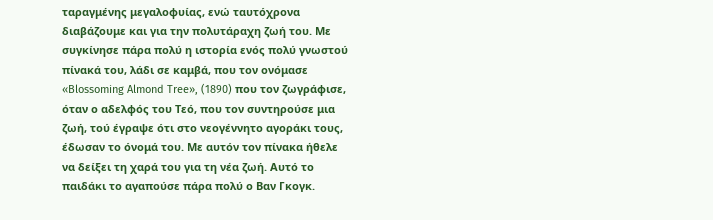ταραγμένης μεγαλοφυίας, ενώ ταυτόχρονα διαβάζουμε και για την πολυτάραχη ζωή του. Με συγκίνησε πάρα πολύ η ιστορία ενός πολύ γνωστού πίνακά του, λάδι σε καμβά, που τον ονόμασε «Blossoming Almond Tree», (1890) που τον ζωγράφισε, όταν ο αδελφός του Τεό, που τον συντηρούσε μια ζωή, τού έγραψε ότι στο νεογέννητο αγοράκι τους, έδωσαν το όνομά του. Με αυτόν τον πίνακα ήθελε να δείξει τη χαρά του για τη νέα ζωή. Αυτό το παιδάκι το αγαπούσε πάρα πολύ ο Βαν Γκογκ.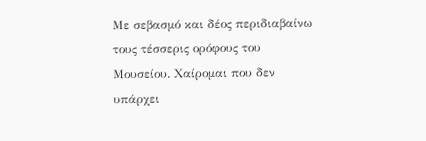Με σεβασμό και δέος περιδιαβαίνω τους τέσσερις ορόφους του Μουσείου. Χαίρομαι που δεν υπάρχει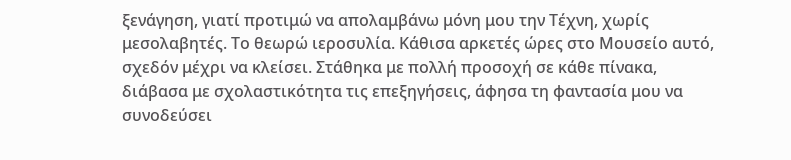ξενάγηση, γιατί προτιμώ να απολαμβάνω μόνη μου την Τέχνη, χωρίς μεσολαβητές. Το θεωρώ ιεροσυλία. Κάθισα αρκετές ώρες στο Μουσείο αυτό, σχεδόν μέχρι να κλείσει. Στάθηκα με πολλή προσοχή σε κάθε πίνακα, διάβασα με σχολαστικότητα τις επεξηγήσεις, άφησα τη φαντασία μου να συνοδεύσει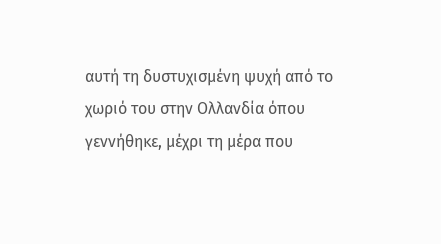αυτή τη δυστυχισμένη ψυχή από το χωριό του στην Ολλανδία όπου γεννήθηκε, μέχρι τη μέρα που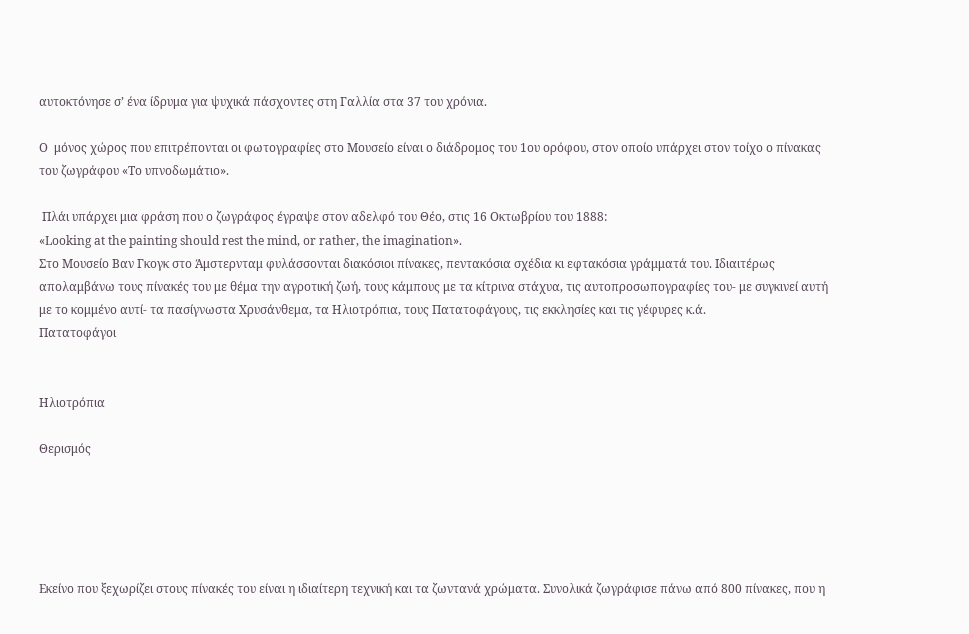αυτοκτόνησε σ’ ένα ίδρυμα για ψυχικά πάσχοντες στη Γαλλία στα 37 του χρόνια.

Ο  μόνος χώρος που επιτρέπονται οι φωτογραφίες στο Μουσείο είναι ο διάδρομος του 1ου ορόφου, στον οποίο υπάρχει στον τοίχο ο πίνακας του ζωγράφου «Το υπνοδωμάτιο».

 Πλάι υπάρχει μια φράση που ο ζωγράφος έγραψε στον αδελφό του Θέο, στις 16 Οκτωβρίου του 1888:
«Looking at the painting should rest the mind, or rather, the imagination».
Στο Μουσείο Βαν Γκογκ στο Άμστερνταμ φυλάσσονται διακόσιοι πίνακες, πεντακόσια σχέδια κι εφτακόσια γράμματά του. Ιδιαιτέρως απολαμβάνω τους πίνακές του με θέμα την αγροτική ζωή, τους κάμπους με τα κίτρινα στάχυα, τις αυτοπροσωπογραφίες του- με συγκινεί αυτή με το κομμένο αυτί- τα πασίγνωστα Χρυσάνθεμα, τα Ηλιοτρόπια, τους Πατατοφάγους, τις εκκλησίες και τις γέφυρες κ.ά.
Πατατοφάγοι


Ηλιοτρόπια

Θερισμός





Εκείνο που ξεχωρίζει στους πίνακές του είναι η ιδιαίτερη τεχνική και τα ζωντανά χρώματα. Συνολικά ζωγράφισε πάνω από 800 πίνακες, που η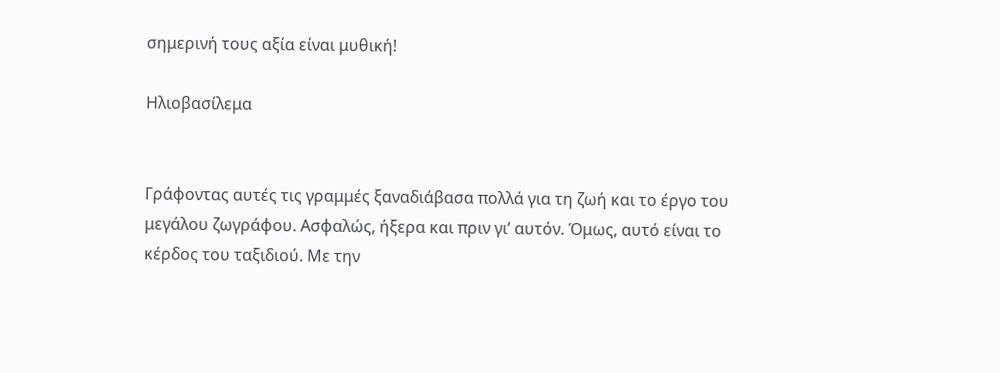σημερινή τους αξία είναι μυθική!

Ηλιοβασίλεμα


Γράφοντας αυτές τις γραμμές ξαναδιάβασα πολλά για τη ζωή και το έργο του μεγάλου ζωγράφου. Ασφαλώς, ήξερα και πριν γι’ αυτόν. Όμως, αυτό είναι το κέρδος του ταξιδιού. Με την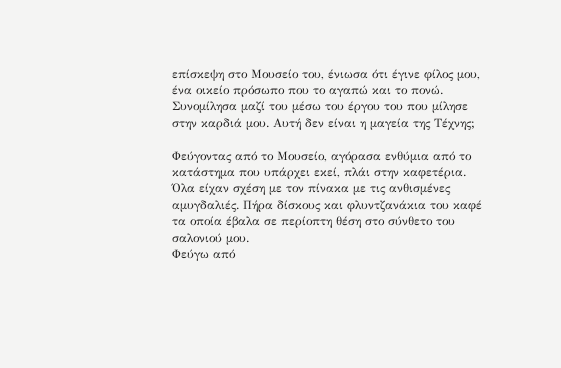επίσκεψη στο Μουσείο του, ένιωσα ότι έγινε φίλος μου, ένα οικείο πρόσωπο που το αγαπώ και το πονώ. Συνομίλησα μαζί του μέσω του έργου του που μίλησε στην καρδιά μου. Αυτή δεν είναι η μαγεία της Τέχνης;

Φεύγοντας από το Μουσείο, αγόρασα ενθύμια από το κατάστημα που υπάρχει εκεί, πλάι στην καφετέρια. Όλα είχαν σχέση με τον πίνακα με τις ανθισμένες αμυγδαλιές. Πήρα δίσκους και φλυντζανάκια του καφέ τα οποία έβαλα σε περίοπτη θέση στο σύνθετο του σαλονιού μου.
Φεύγω από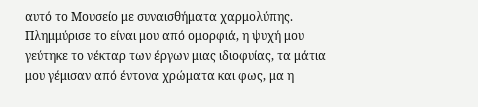αυτό το Μουσείο με συναισθήματα χαρμολύπης. Πλημμύρισε το είναι μου από ομορφιά, η ψυχή μου γεύτηκε το νέκταρ των έργων μιας ιδιοφυίας, τα μάτια μου γέμισαν από έντονα χρώματα και φως, μα η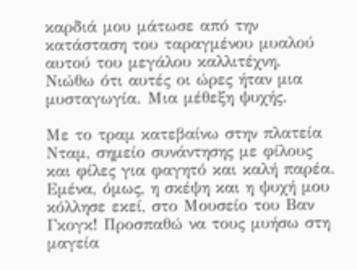καρδιά μου μάτωσε από την κατάσταση του ταραγμένου μυαλού αυτού του μεγάλου καλλιτέχνη. Νιώθω ότι αυτές οι ώρες ήταν μια μυσταγωγία. Μια μέθεξη ψυχής.

Με το τραμ κατεβαίνω στην πλατεία Νταμ, σημείο συνάντησης με φίλους και φίλες για φαγητό και καλή παρέα. Εμένα, όμως, η σκέψη και η ψυχή μου κόλλησε εκεί, στο Μουσείο του Βαν Γκογκ! Προσπαθώ να τους μυήσω στη μαγεία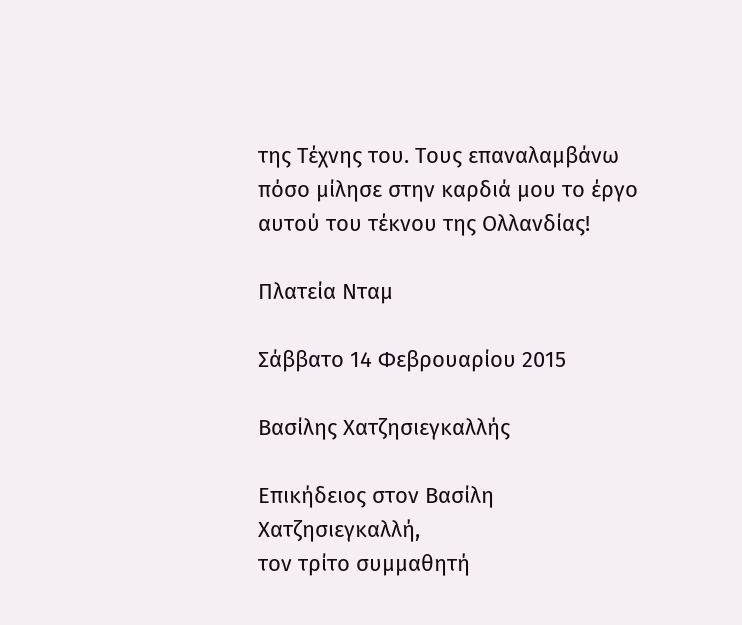της Τέχνης του. Τους επαναλαμβάνω πόσο μίλησε στην καρδιά μου το έργο αυτού του τέκνου της Ολλανδίας!

Πλατεία Νταμ

Σάββατο 14 Φεβρουαρίου 2015

Βασίλης Χατζησιεγκαλλής

Επικήδειος στον Βασίλη Χατζησιεγκαλλή,
τον τρίτο συμμαθητή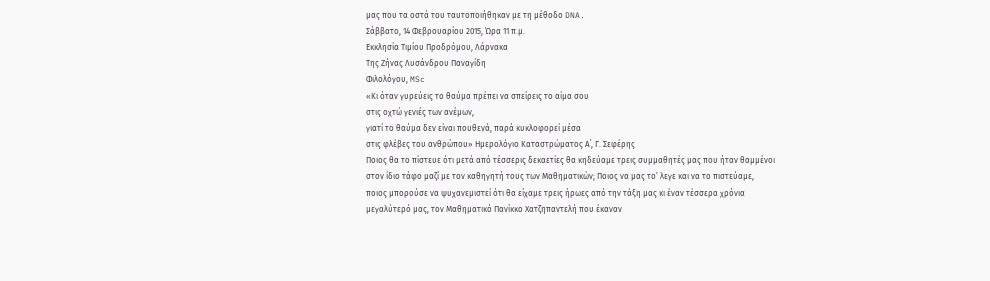μας που τα οστά του ταυτοποιήθηκαν με τη μέθοδο DNA.
Σάββατο, 14 Φεβρουαρίου 2015, Ώρα 11 π.μ.
Εκκλησία Τιμίου Προδρόμου, Λάρνακα
Της Ζήνας Λυσάνδρου Παναγίδη
Φιλολόγου, MSc
«Κι όταν γυρεύεις το θαύμα πρέπει να σπείρεις το αίμα σου
στις οχτώ γενιές των ανέμων,
γιατί το θαύμα δεν είναι πουθενά, παρά κυκλοφορεί μέσα
στις φλέβες του ανθρώπου» Ημερολόγιο Καταστρώματος Α΄, Γ. Σεφέρης
Ποιος θα το πίστευε ότι μετά από τέσσερις δεκαετίες θα κηδεύαμε τρεις συμμαθητές μας που ήταν θαμμένοι στον ίδιο τάφο μαζί με τον καθηγητή τους των Μαθηματικών; Ποιος να μας το’ λεγε και να το πιστεύαμε, ποιος μπορούσε να ψυχανεμιστεί ότι θα είχαμε τρεις ήρωες από την τάξη μας κι έναν τέσσερα χρόνια μεγαλύτερό μας, τον Μαθηματικό Πανίκκο Χατζηπαντελή που έκαναν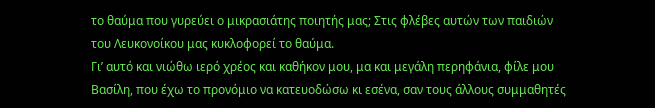το θαύμα που γυρεύει ο μικρασιάτης ποιητής μας; Στις φλέβες αυτών των παιδιών του Λευκονοίκου μας κυκλοφορεί το θαύμα.
Γι’ αυτό και νιώθω ιερό χρέος και καθήκον μου, μα και μεγάλη περηφάνια, φίλε μου Βασίλη, που έχω το προνόμιο να κατευοδώσω κι εσένα, σαν τους άλλους συμμαθητές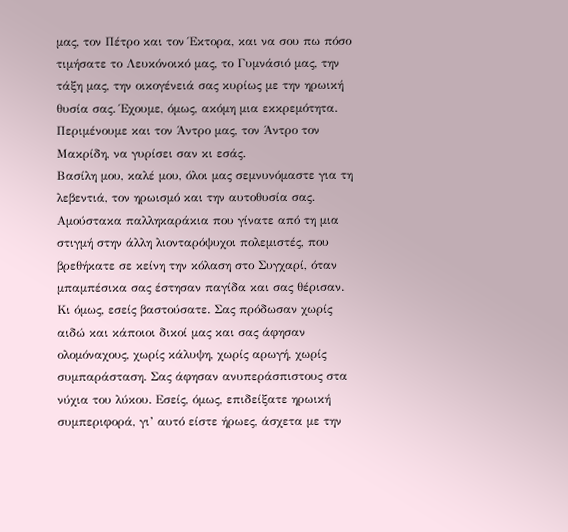μας, τον Πέτρο και τον Έκτορα, και να σου πω πόσο τιμήσατε το Λευκόνοικό μας, το Γυμνάσιό μας, την τάξη μας, την οικογένειά σας κυρίως με την ηρωική θυσία σας. Έχουμε, όμως, ακόμη μια εκκρεμότητα. Περιμένουμε και τον Άντρο μας, τον Άντρο τον Μακρίδη, να γυρίσει σαν κι εσάς.
Βασίλη μου, καλέ μου, όλοι μας σεμνυνόμαστε για τη λεβεντιά, τον ηρωισμό και την αυτοθυσία σας. Αμούστακα παλληκαράκια που γίνατε από τη μια στιγμή στην άλλη λιονταρόψυχοι πολεμιστές, που βρεθήκατε σε κείνη την κόλαση στο Συγχαρί, όταν μπαμπέσικα σας έστησαν παγίδα και σας θέρισαν. Κι όμως, εσείς βαστούσατε. Σας πρόδωσαν χωρίς αιδώ και κάποιοι δικοί μας και σας άφησαν ολομόναχους, χωρίς κάλυψη, χωρίς αρωγή, χωρίς συμπαράσταση. Σας άφησαν ανυπεράσπιστους στα νύχια του λύκου. Εσείς, όμως, επιδείξατε ηρωική συμπεριφορά, γι’ αυτό είστε ήρωες, άσχετα με την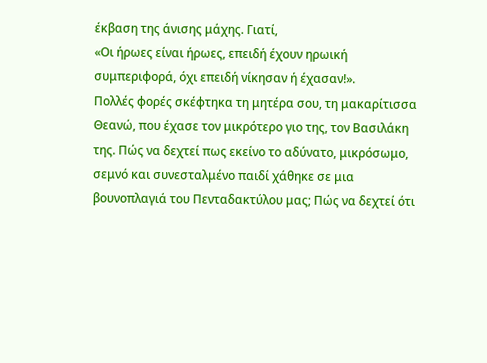έκβαση της άνισης μάχης. Γιατί,
«Οι ήρωες είναι ήρωες, επειδή έχουν ηρωική συμπεριφορά, όχι επειδή νίκησαν ή έχασαν!».
Πολλές φορές σκέφτηκα τη μητέρα σου, τη μακαρίτισσα Θεανώ, που έχασε τον μικρότερο γιο της, τον Βασιλάκη της. Πώς να δεχτεί πως εκείνο το αδύνατο, μικρόσωμο, σεμνό και συνεσταλμένο παιδί χάθηκε σε μια βουνοπλαγιά του Πενταδακτύλου μας; Πώς να δεχτεί ότι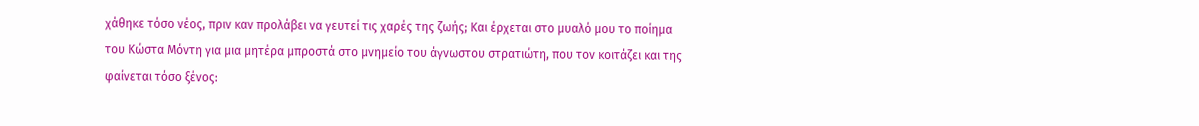χάθηκε τόσο νέος, πριν καν προλάβει να γευτεί τις χαρές της ζωής; Και έρχεται στο μυαλό μου το ποίημα του Κώστα Μόντη για μια μητέρα μπροστά στο μνημείο του άγνωστου στρατιώτη, που τον κοιτάζει και της φαίνεται τόσο ξένος: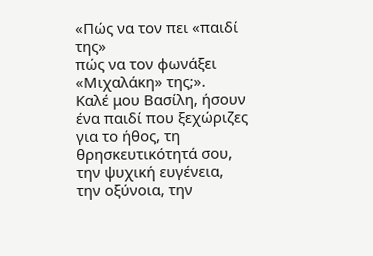«Πώς να τον πει «παιδί της»
πώς να τον φωνάξει «Μιχαλάκη» της;».
Καλέ μου Βασίλη, ήσουν ένα παιδί που ξεχώριζες για το ήθος, τη θρησκευτικότητά σου, την ψυχική ευγένεια, την οξύνοια, την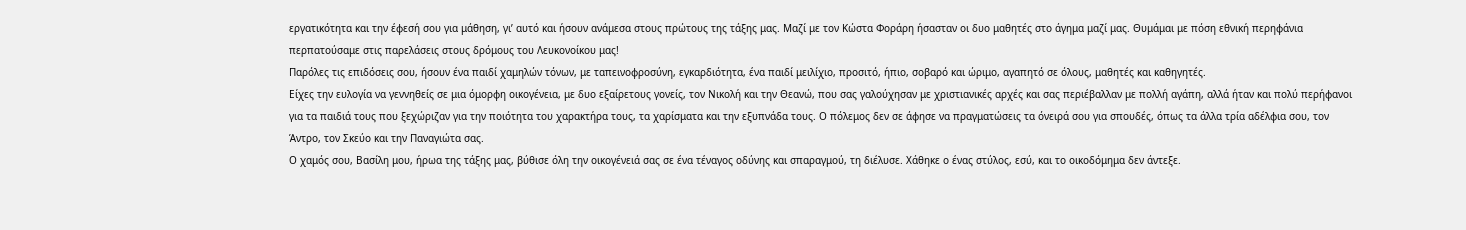εργατικότητα και την έφεσή σου για μάθηση, γι’ αυτό και ήσουν ανάμεσα στους πρώτους της τάξης μας. Μαζί με τον Κώστα Φοράρη ήσασταν οι δυο μαθητές στο άγημα μαζί μας. Θυμάμαι με πόση εθνική περηφάνια περπατούσαμε στις παρελάσεις στους δρόμους του Λευκονοίκου μας!
Παρόλες τις επιδόσεις σου, ήσουν ένα παιδί χαμηλών τόνων, με ταπεινοφροσύνη, εγκαρδιότητα, ένα παιδί μειλίχιο, προσιτό, ήπιο, σοβαρό και ώριμο, αγαπητό σε όλους, μαθητές και καθηγητές.
Είχες την ευλογία να γεννηθείς σε μια όμορφη οικογένεια, με δυο εξαίρετους γονείς, τον Νικολή και την Θεανώ, που σας γαλούχησαν με χριστιανικές αρχές και σας περιέβαλλαν με πολλή αγάπη, αλλά ήταν και πολύ περήφανοι για τα παιδιά τους που ξεχώριζαν για την ποιότητα του χαρακτήρα τους, τα χαρίσματα και την εξυπνάδα τους. Ο πόλεμος δεν σε άφησε να πραγματώσεις τα όνειρά σου για σπουδές, όπως τα άλλα τρία αδέλφια σου, τον Άντρο, τον Σκεύο και την Παναγιώτα σας.
Ο χαμός σου, Βασίλη μου, ήρωα της τάξης μας, βύθισε όλη την οικογένειά σας σε ένα τέναγος οδύνης και σπαραγμού, τη διέλυσε. Χάθηκε ο ένας στύλος, εσύ, και το οικοδόμημα δεν άντεξε.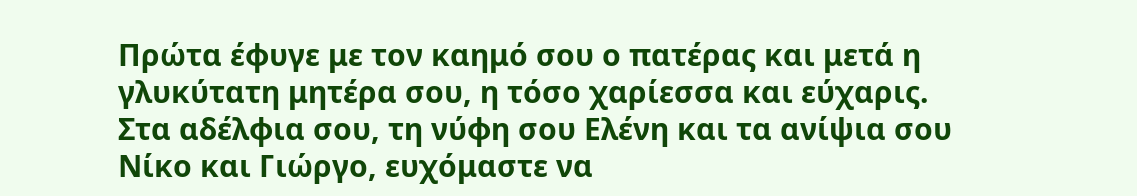Πρώτα έφυγε με τον καημό σου ο πατέρας και μετά η γλυκύτατη μητέρα σου, η τόσο χαρίεσσα και εύχαρις.
Στα αδέλφια σου, τη νύφη σου Ελένη και τα ανίψια σου Νίκο και Γιώργο, ευχόμαστε να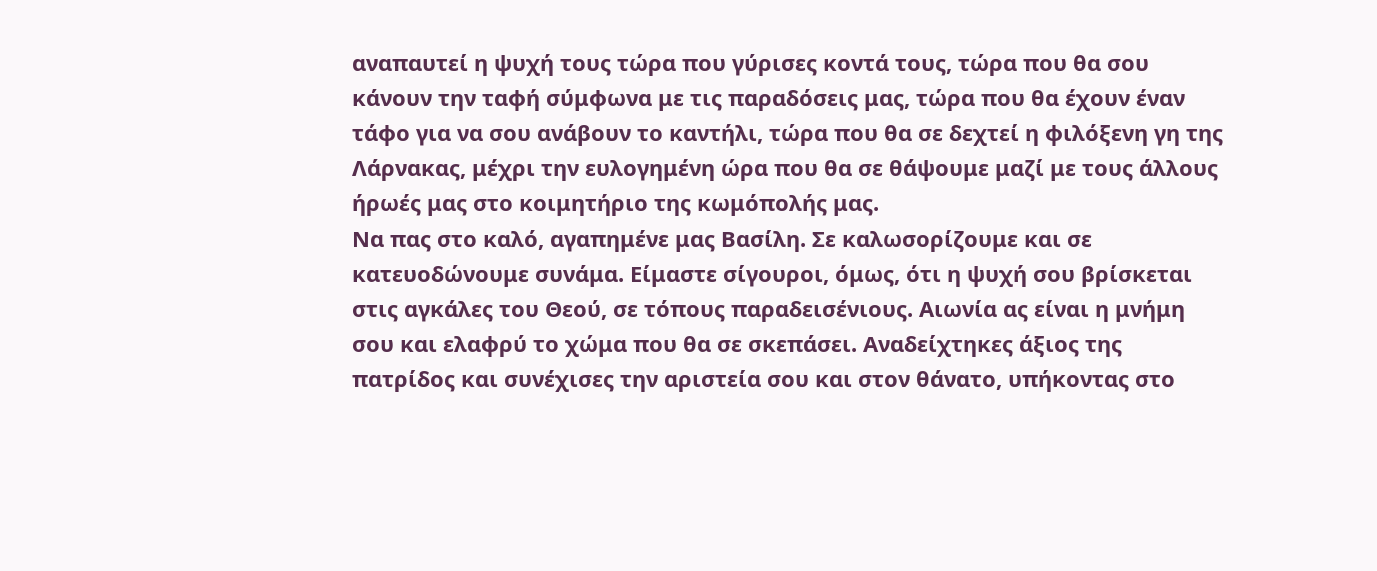αναπαυτεί η ψυχή τους τώρα που γύρισες κοντά τους, τώρα που θα σου κάνουν την ταφή σύμφωνα με τις παραδόσεις μας, τώρα που θα έχουν έναν τάφο για να σου ανάβουν το καντήλι, τώρα που θα σε δεχτεί η φιλόξενη γη της Λάρνακας, μέχρι την ευλογημένη ώρα που θα σε θάψουμε μαζί με τους άλλους ήρωές μας στο κοιμητήριο της κωμόπολής μας.
Να πας στο καλό, αγαπημένε μας Βασίλη. Σε καλωσορίζουμε και σε κατευοδώνουμε συνάμα. Είμαστε σίγουροι, όμως, ότι η ψυχή σου βρίσκεται στις αγκάλες του Θεού, σε τόπους παραδεισένιους. Αιωνία ας είναι η μνήμη σου και ελαφρύ το χώμα που θα σε σκεπάσει. Αναδείχτηκες άξιος της πατρίδος και συνέχισες την αριστεία σου και στον θάνατο, υπήκοντας στο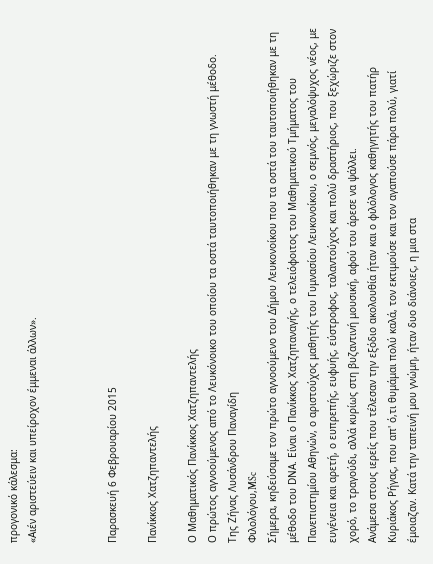προγονικό κάλεσμα:
«Αιέν αριστεύειν και υπείροχον έμμεναι άλλων».



Παρασκευή 6 Φεβρουαρίου 2015

Πανίκκος Χατζηπαντελής

Ο Μαθηματικός Πανίκκος Χατζηπαντελής
Ο πρώτος αγνοούμενος από το Λευκόνοικο του οποίου τα οστά ταυτοποιήθηκαν με τη γνωστή μέθοδο.
Της Ζήνας Λυσάνδρου Παναγίδη
Φιλολόγου,MSc
Σήμερα, κηδεύσαμε τον πρώτο αγνοούμενο του Δήμου Λευκονοίκου που τα οστά του ταυτοποιήθηκαν με τη μέθοδο του DNΑ. Είναι ο Πανίκκος Χατζηπαναγής, ο τελειόφοιτος του Μαθηματικού Τμήματος του Πανεπιστημίου Αθηνών, ο αριστούχος μαθητής του Γυμνασίου Λευκονοίκου, ο σεμνός, μεγαλόψυχος νέος, με ευγένεια και αρετή, ο ευπρεπής, ευφυής, εύστροφος, ταλαντούχος και πολύ δραστήριος, που ξεχώριζε στον χορό, το τραγούδι, αλλά κυρίως στη βυζαντινή μουσική, αφού του άρεσε να ψάλλει.
Ανάμεσα στους ιερείς που τέλεσαν την εξόδιο ακολουθία ήταν και ο φιλόλογος καθηγητής του πατήρ Κυριάκος Ρήγας, που απ' ό,τι θυμάμαι πολύ καλά, τον εκτιμούσε και τον αγαπούσε πάρα πολύ, γιατί έμοιαζαν. Κατά την ταπεινή μου γνώμη, ήταν δυο διάνοιες, η μια στα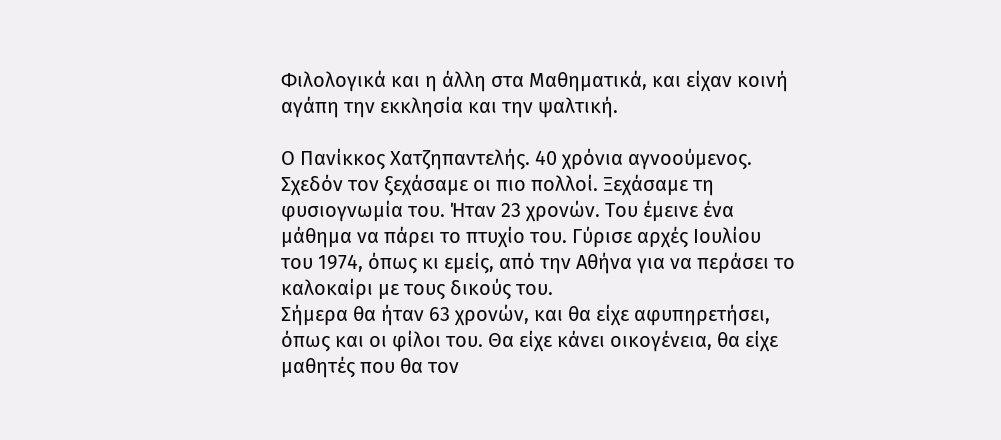Φιλολογικά και η άλλη στα Μαθηματικά, και είχαν κοινή αγάπη την εκκλησία και την ψαλτική.

Ο Πανίκκος Χατζηπαντελής. 40 χρόνια αγνοούμενος. Σχεδόν τον ξεχάσαμε οι πιο πολλοί. Ξεχάσαμε τη φυσιογνωμία του. Ήταν 23 χρονών. Του έμεινε ένα μάθημα να πάρει το πτυχίο του. Γύρισε αρχές Ιουλίου του 1974, όπως κι εμείς, από την Αθήνα για να περάσει το καλοκαίρι με τους δικούς του.
Σήμερα θα ήταν 63 χρονών, και θα είχε αφυπηρετήσει, όπως και οι φίλοι του. Θα είχε κάνει οικογένεια, θα είχε μαθητές που θα τον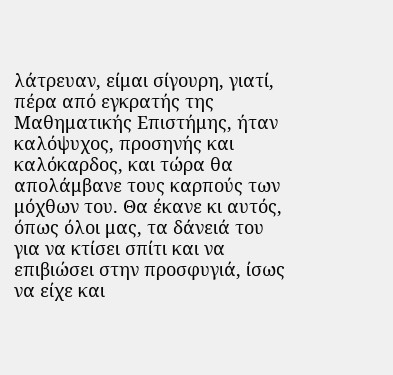λάτρευαν, είμαι σίγουρη, γιατί, πέρα από εγκρατής της Μαθηματικής Επιστήμης, ήταν καλόψυχος, προσηνής και καλόκαρδος, και τώρα θα απολάμβανε τους καρπούς των μόχθων του. Θα έκανε κι αυτός, όπως όλοι μας, τα δάνειά του για να κτίσει σπίτι και να επιβιώσει στην προσφυγιά, ίσως να είχε και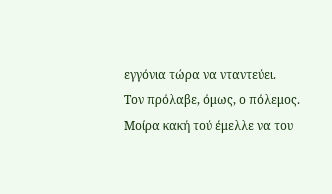εγγόνια τώρα να νταντεύει.
Τον πρόλαβε, όμως, ο πόλεμος. Μοίρα κακή τού έμελλε να του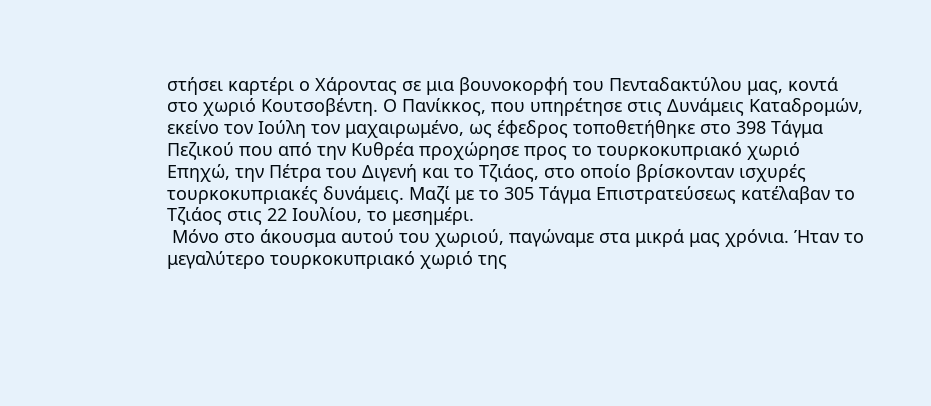στήσει καρτέρι ο Χάροντας σε μια βουνοκορφή του Πενταδακτύλου μας, κοντά στο χωριό Κουτσοβέντη. Ο Πανίκκος, που υπηρέτησε στις Δυνάμεις Καταδρομών, εκείνο τον Ιούλη τον μαχαιρωμένο, ως έφεδρος τοποθετήθηκε στο 398 Τάγμα Πεζικού που από την Κυθρέα προχώρησε προς το τουρκοκυπριακό χωριό Επηχώ, την Πέτρα του Διγενή και το Τζιάος, στο οποίο βρίσκονταν ισχυρές τουρκοκυπριακές δυνάμεις. Μαζί με το 305 Τάγμα Επιστρατεύσεως κατέλαβαν το Τζιάος στις 22 Ιουλίου, το μεσημέρι.
 Μόνο στο άκουσμα αυτού του χωριού, παγώναμε στα μικρά μας χρόνια. Ήταν το μεγαλύτερο τουρκοκυπριακό χωριό της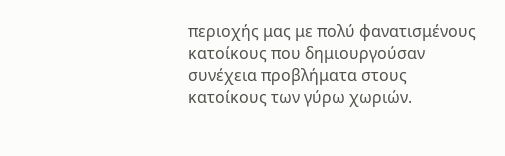περιοχής μας με πολύ φανατισμένους κατοίκους που δημιουργούσαν συνέχεια προβλήματα στους κατοίκους των γύρω χωριών.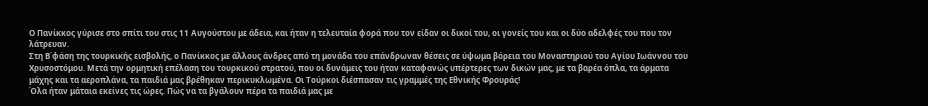Ο Πανίκκος γύρισε στο σπίτι του στις 11 Αυγούστου με άδεια, και ήταν η τελευταία φορά που τον είδαν οι δικοί του, οι γονείς του και οι δύο αδελφές του που τον λάτρευαν.
Στη Β΄φάση της τουρκικής εισβολής, ο Πανίκκος με άλλους άνδρες από τη μονάδα του επάνδρωναν θέσεις σε ύψωμα βόρεια του Μοναστηριού του Αγίου Ιωάννου του Χρυσοστόμου. Μετά την ορμητική επέλαση του τουρκικού στρατού, που οι δυνάμεις του ήταν καταφανώς υπέρτερες των δικών μας, με τα βαρέα όπλα, τα άρματα μάχης και τα αεροπλάνα, τα παιδιά μας βρέθηκαν περικυκλωμένα. Οι Τούρκοι διέσπασαν τις γραμμές της Εθνικής Φρουράς!
Όλα ήταν μάταια εκείνες τις ώρες. Πώς να τα βγάλουν πέρα τα παιδιά μας με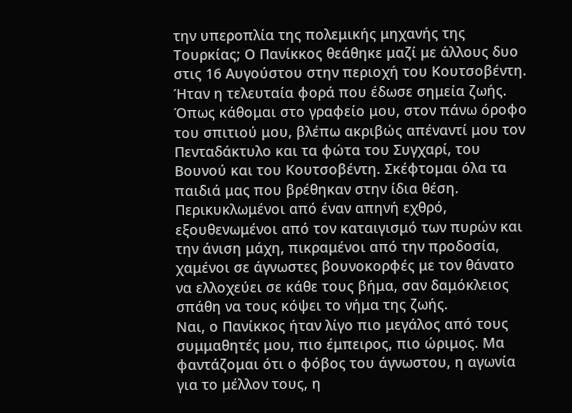την υπεροπλία της πολεμικής μηχανής της Τουρκίας; Ο Πανίκκος θεάθηκε μαζί με άλλους δυο στις 16 Αυγούστου στην περιοχή του Κουτσοβέντη. Ήταν η τελευταία φορά που έδωσε σημεία ζωής.
Όπως κάθομαι στο γραφείο μου, στον πάνω όροφο του σπιτιού μου, βλέπω ακριβώς απέναντί μου τον Πενταδάκτυλο και τα φώτα του Συγχαρί, του Βουνού και του Κουτσοβέντη. Σκέφτομαι όλα τα παιδιά μας που βρέθηκαν στην ίδια θέση. Περικυκλωμένοι από έναν απηνή εχθρό, εξουθενωμένοι από τον καταιγισμό των πυρών και την άνιση μάχη, πικραμένοι από την προδοσία, χαμένοι σε άγνωστες βουνοκορφές με τον θάνατο να ελλοχεύει σε κάθε τους βήμα, σαν δαμόκλειος σπάθη να τους κόψει το νήμα της ζωής.
Ναι, ο Πανίκκος ήταν λίγο πιο μεγάλος από τους συμμαθητές μου, πιο έμπειρος, πιο ώριμος. Μα φαντάζομαι ότι ο φόβος του άγνωστου, η αγωνία για το μέλλον τους, η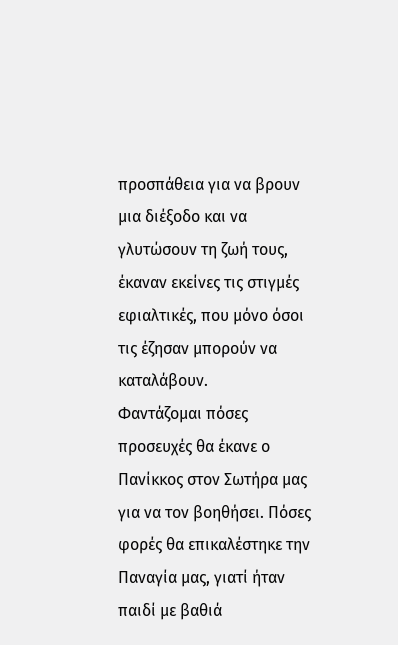προσπάθεια για να βρουν μια διέξοδο και να γλυτώσουν τη ζωή τους, έκαναν εκείνες τις στιγμές εφιαλτικές, που μόνο όσοι τις έζησαν μπορούν να καταλάβουν.
Φαντάζομαι πόσες προσευχές θα έκανε ο Πανίκκος στον Σωτήρα μας για να τον βοηθήσει. Πόσες φορές θα επικαλέστηκε την Παναγία μας, γιατί ήταν παιδί με βαθιά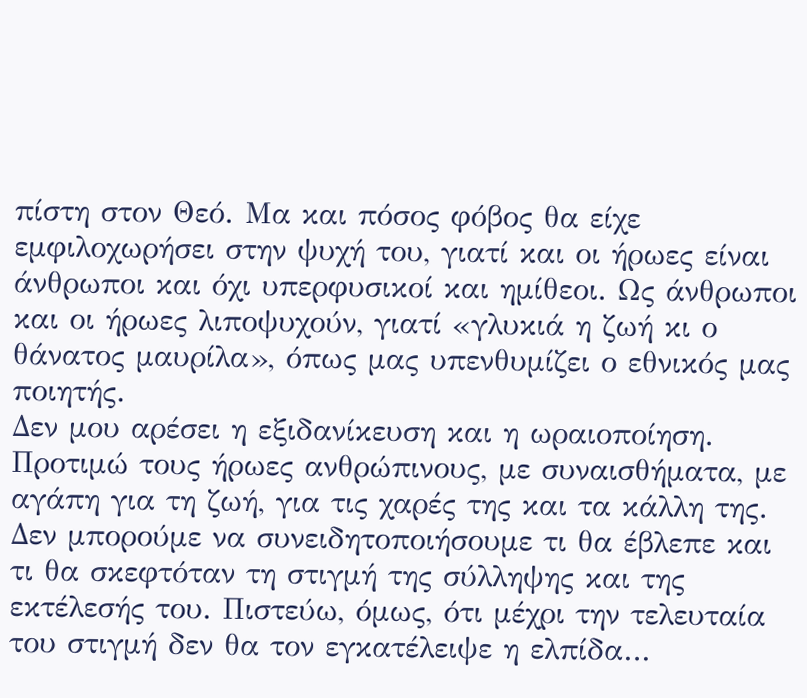πίστη στον Θεό. Μα και πόσος φόβος θα είχε εμφιλοχωρήσει στην ψυχή του, γιατί και οι ήρωες είναι άνθρωποι και όχι υπερφυσικοί και ημίθεοι. Ως άνθρωποι και οι ήρωες λιποψυχούν, γιατί «γλυκιά η ζωή κι ο θάνατος μαυρίλα», όπως μας υπενθυμίζει ο εθνικός μας ποιητής.
Δεν μου αρέσει η εξιδανίκευση και η ωραιοποίηση. Προτιμώ τους ήρωες ανθρώπινους, με συναισθήματα, με αγάπη για τη ζωή, για τις χαρές της και τα κάλλη της. Δεν μπορούμε να συνειδητοποιήσουμε τι θα έβλεπε και τι θα σκεφτόταν τη στιγμή της σύλληψης και της εκτέλεσής του. Πιστεύω, όμως, ότι μέχρι την τελευταία του στιγμή δεν θα τον εγκατέλειψε η ελπίδα…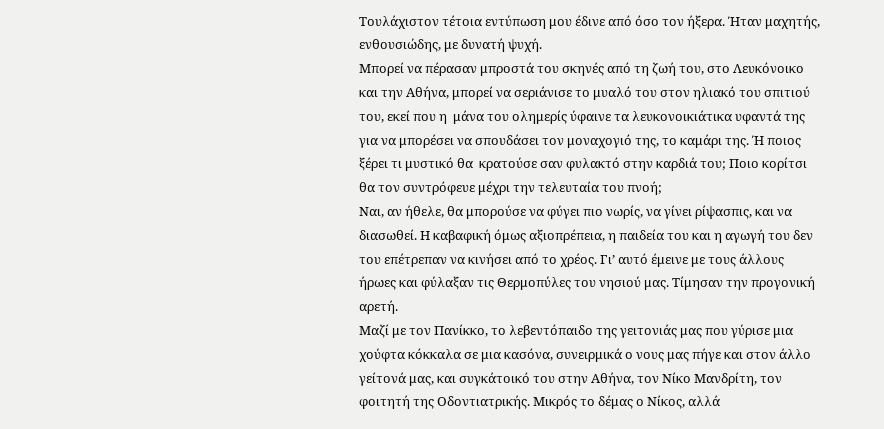Τουλάχιστον τέτοια εντύπωση μου έδινε από όσο τον ήξερα. Ήταν μαχητής, ενθουσιώδης, με δυνατή ψυχή.
Μπορεί να πέρασαν μπροστά του σκηνές από τη ζωή του, στο Λευκόνοικο και την Αθήνα, μπορεί να σεριάνισε το μυαλό του στον ηλιακό του σπιτιού του, εκεί που η  μάνα του ολημερίς ύφαινε τα λευκονοικιάτικα υφαντά της για να μπορέσει να σπουδάσει τον μοναχογιό της, το καμάρι της. Ή ποιος ξέρει τι μυστικό θα  κρατούσε σαν φυλακτό στην καρδιά του; Ποιο κορίτσι θα τον συντρόφευε μέχρι την τελευταία του πνοή;
Ναι, αν ήθελε, θα μπορούσε να φύγει πιο νωρίς, να γίνει ρίψασπις, και να διασωθεί. Η καβαφική όμως αξιοπρέπεια, η παιδεία του και η αγωγή του δεν του επέτρεπαν να κινήσει από το χρέος. Γι’ αυτό έμεινε με τους άλλους ήρωες και φύλαξαν τις Θερμοπύλες του νησιού μας. Τίμησαν την προγονική αρετή.
Μαζί με τον Πανίκκο, το λεβεντόπαιδο της γειτονιάς μας που γύρισε μια χούφτα κόκκαλα σε μια κασόνα, συνειρμικά ο νους μας πήγε και στον άλλο γείτονά μας, και συγκάτοικό του στην Αθήνα, τον Νίκο Μανδρίτη, τον φοιτητή της Οδοντιατρικής. Μικρός το δέμας ο Νίκος, αλλά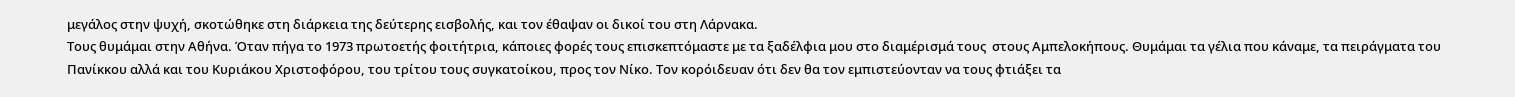μεγάλος στην ψυχή, σκοτώθηκε στη διάρκεια της δεύτερης εισβολής, και τον έθαψαν οι δικοί του στη Λάρνακα.
Τους θυμάμαι στην Αθήνα. Όταν πήγα το 1973 πρωτοετής φοιτήτρια, κάποιες φορές τους επισκεπτόμαστε με τα ξαδέλφια μου στο διαμέρισμά τους  στους Αμπελοκήπους. Θυμάμαι τα γέλια που κάναμε, τα πειράγματα του Πανίκκου αλλά και του Κυριάκου Χριστοφόρου, του τρίτου τους συγκατοίκου, προς τον Νίκο. Τον κορόιδευαν ότι δεν θα τον εμπιστεύονταν να τους φτιάξει τα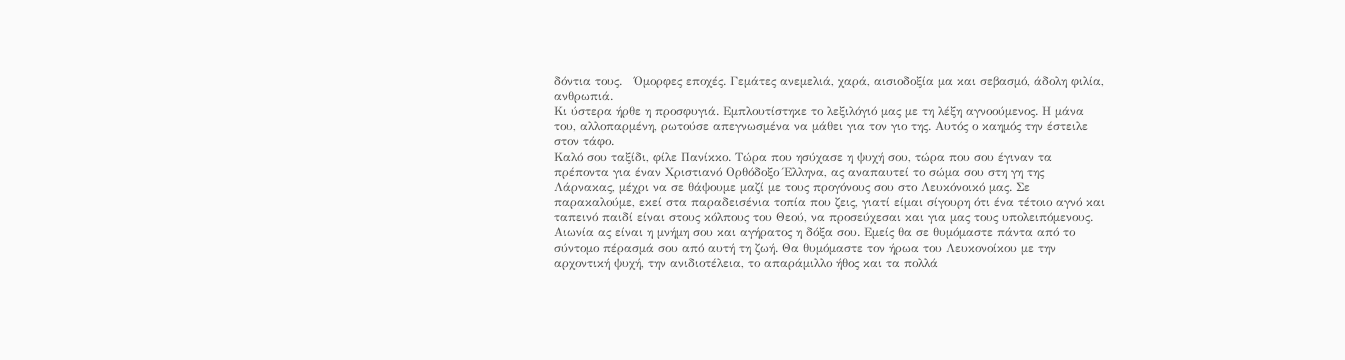δόντια τους.   Όμορφες εποχές. Γεμάτες ανεμελιά, χαρά, αισιοδοξία μα και σεβασμό, άδολη φιλία, ανθρωπιά.
Κι ύστερα ήρθε η προσφυγιά. Εμπλουτίστηκε το λεξιλόγιό μας με τη λέξη αγνοούμενος. Η μάνα του, αλλοπαρμένη, ρωτούσε απεγνωσμένα να μάθει για τον γιο της. Αυτός ο καημός την έστειλε στον τάφο.
Καλό σου ταξίδι, φίλε Πανίκκο. Τώρα που ησύχασε η ψυχή σου, τώρα που σου έγιναν τα πρέποντα για έναν Χριστιανό Ορθόδοξο Έλληνα, ας αναπαυτεί το σώμα σου στη γη της Λάρνακας, μέχρι να σε θάψουμε μαζί με τους προγόνους σου στο Λευκόνοικό μας. Σε παρακαλούμε, εκεί στα παραδεισένια τοπία που ζεις, γιατί είμαι σίγουρη ότι ένα τέτοιο αγνό και ταπεινό παιδί είναι στους κόλπους του Θεού, να προσεύχεσαι και για μας τους υπολειπόμενους.
Αιωνία ας είναι η μνήμη σου και αγήρατος η δόξα σου. Εμείς θα σε θυμόμαστε πάντα από το σύντομο πέρασμά σου από αυτή τη ζωή. Θα θυμόμαστε τον ήρωα του Λευκονοίκου με την αρχοντική ψυχή, την ανιδιοτέλεια, το απαράμιλλο ήθος και τα πολλά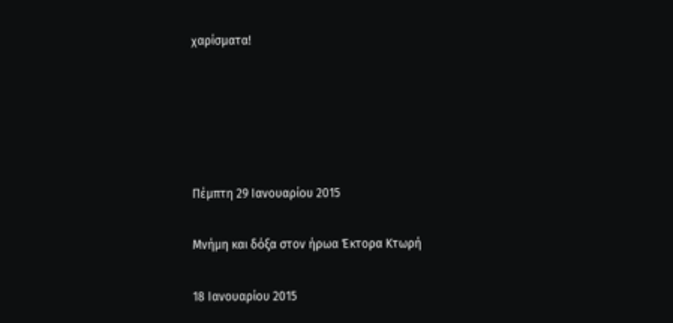χαρίσματα!





Πέμπτη 29 Ιανουαρίου 2015

Μνήμη και δόξα στον ήρωα Έκτορα Κτωρή

18 Ιανουαρίου 2015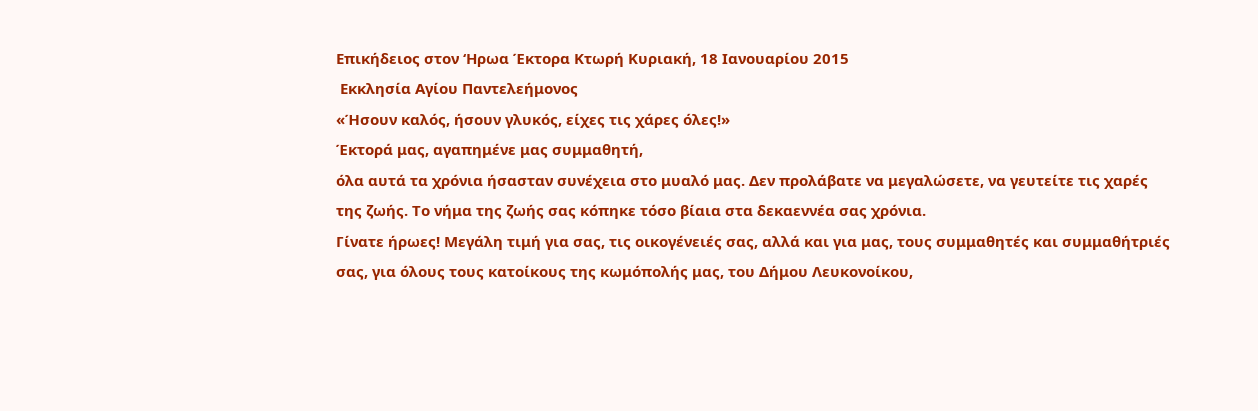Επικήδειος στον ‘Ηρωα Έκτορα Κτωρή Κυριακή, 18 Ιανουαρίου 2015
 Εκκλησία Αγίου Παντελεήμονος
«Ήσουν καλός, ήσουν γλυκός, είχες τις χάρες όλες!»
Έκτορά μας, αγαπημένε μας συμμαθητή,
όλα αυτά τα χρόνια ήσασταν συνέχεια στο μυαλό μας. Δεν προλάβατε να μεγαλώσετε, να γευτείτε τις χαρές της ζωής. Το νήμα της ζωής σας κόπηκε τόσο βίαια στα δεκαεννέα σας χρόνια.
Γίνατε ήρωες! Μεγάλη τιμή για σας, τις οικογένειές σας, αλλά και για μας, τους συμμαθητές και συμμαθήτριές σας, για όλους τους κατοίκους της κωμόπολής μας, του Δήμου Λευκονοίκου,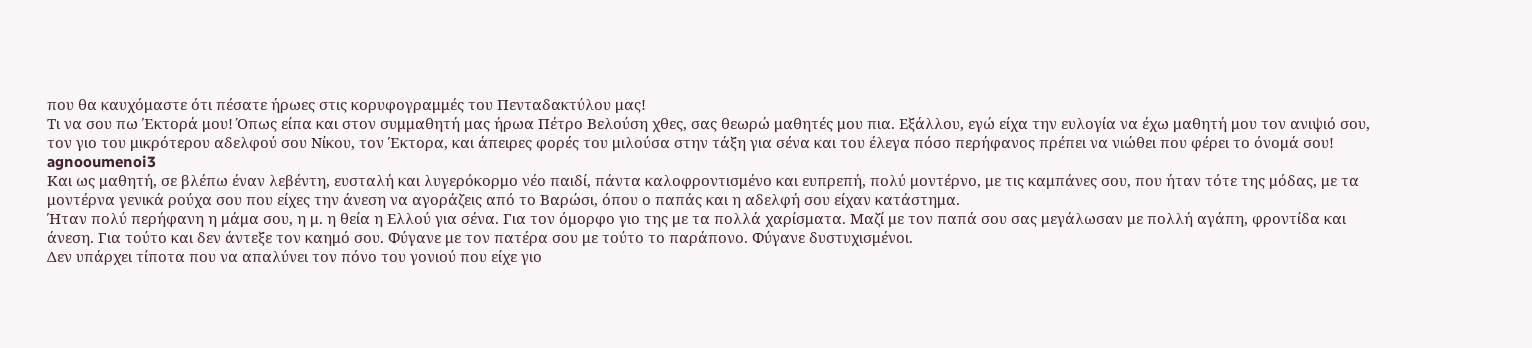που θα καυχόμαστε ότι πέσατε ήρωες στις κορυφογραμμές του Πενταδακτύλου μας!
Τι να σου πω Έκτορά μου! Όπως είπα και στον συμμαθητή μας ήρωα Πέτρο Βελούση χθες, σας θεωρώ μαθητές μου πια. Εξάλλου, εγώ είχα την ευλογία να έχω μαθητή μου τον ανιψιό σου, τον γιο του μικρότερου αδελφού σου Νίκου, τον Έκτορα, και άπειρες φορές του μιλούσα στην τάξη για σένα και του έλεγα πόσο περήφανος πρέπει να νιώθει που φέρει το όνομά σου!
agnooumenoi3
Και ως μαθητή, σε βλέπω έναν λεβέντη, ευσταλή και λυγερόκορμο νέο παιδί, πάντα καλοφροντισμένο και ευπρεπή, πολύ μοντέρνο, με τις καμπάνες σου, που ήταν τότε της μόδας, με τα μοντέρνα γενικά ρούχα σου που είχες την άνεση να αγοράζεις από το Βαρώσι, όπου ο παπάς και η αδελφή σου είχαν κατάστημα.
Ήταν πολύ περήφανη η μάμα σου, η μ. η θεία η Ελλού για σένα. Για τον όμορφο γιο της με τα πολλά χαρίσματα. Μαζί με τον παπά σου σας μεγάλωσαν με πολλή αγάπη, φροντίδα και άνεση. Για τούτο και δεν άντεξε τον καημό σου. Φύγανε με τον πατέρα σου με τούτο το παράπονο. Φύγανε δυστυχισμένοι.
Δεν υπάρχει τίποτα που να απαλύνει τον πόνο του γονιού που είχε γιο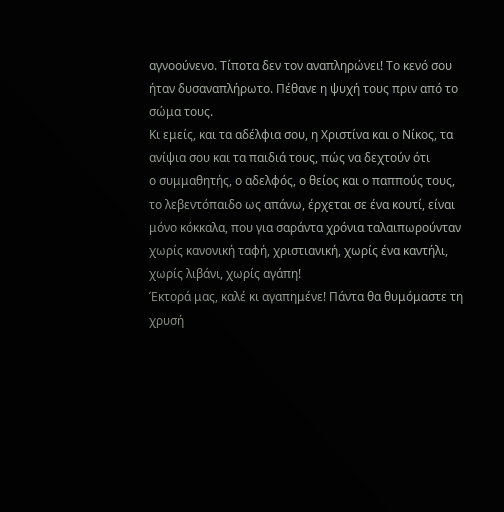αγνοούνενο. Τίποτα δεν τον αναπληρώνει! Το κενό σου ήταν δυσαναπλήρωτο. Πέθανε η ψυχή τους πριν από το σώμα τους.
Κι εμείς, και τα αδέλφια σου, η Χριστίνα και ο Νίκος, τα ανίψια σου και τα παιδιά τους, πώς να δεχτούν ότι
ο συμμαθητής, ο αδελφός, ο θείος και ο παππούς τους, το λεβεντόπαιδο ως απάνω, έρχεται σε ένα κουτί, είναι μόνο κόκκαλα, που για σαράντα χρόνια ταλαιπωρούνταν χωρίς κανονική ταφή, χριστιανική, χωρίς ένα καντήλι, χωρίς λιβάνι, χωρίς αγάπη!
Έκτορά μας, καλέ κι αγαπημένε! Πάντα θα θυμόμαστε τη χρυσή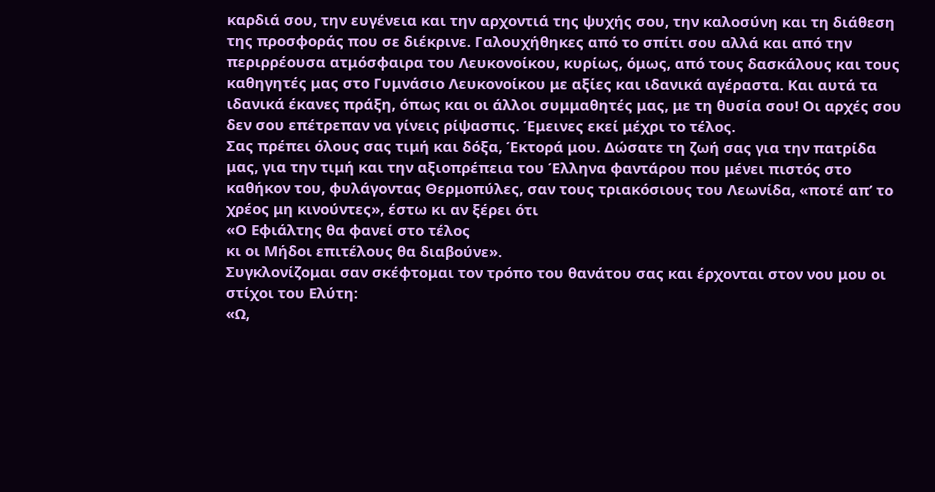καρδιά σου, την ευγένεια και την αρχοντιά της ψυχής σου, την καλοσύνη και τη διάθεση της προσφοράς που σε διέκρινε. Γαλουχήθηκες από το σπίτι σου αλλά και από την περιρρέουσα ατμόσφαιρα του Λευκονοίκου, κυρίως, όμως, από τους δασκάλους και τους καθηγητές μας στο Γυμνάσιο Λευκονοίκου με αξίες και ιδανικά αγέραστα. Και αυτά τα ιδανικά έκανες πράξη, όπως και οι άλλοι συμμαθητές μας, με τη θυσία σου! Οι αρχές σου δεν σου επέτρεπαν να γίνεις ρίψασπις. Έμεινες εκεί μέχρι το τέλος.
Σας πρέπει όλους σας τιμή και δόξα, Έκτορά μου. Δώσατε τη ζωή σας για την πατρίδα μας, για την τιμή και την αξιοπρέπεια του Έλληνα φαντάρου που μένει πιστός στο καθήκον του, φυλάγοντας Θερμοπύλες, σαν τους τριακόσιους του Λεωνίδα, «ποτέ απ’ το χρέος μη κινούντες», έστω κι αν ξέρει ότι
«Ο Εφιάλτης θα φανεί στο τέλος
κι οι Μήδοι επιτέλους θα διαβούνε».
Συγκλονίζομαι σαν σκέφτομαι τον τρόπο του θανάτου σας και έρχονται στον νου μου οι στίχοι του Ελύτη:
«Ω,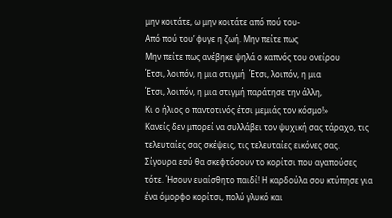μην κοιτάτε, ω μην κοιτάτε από πού του-
Από πού του’ φυγε η ζωή. Μην πείτε πως
Μην πείτε πως ανέβηκε ψηλά ο καπνός του ονείρου
Έτσι, λοιπόν, η μια στιγμή  Έτσι, λοιπόν, η μια
Έτσι, λοιπόν, η μια στιγμή παράτησε την άλλη,
Κι ο ήλιος ο παντοτινός έτσι μεμιάς τον κόσμο!»
Κανείς δεν μπορεί να συλλάβει τον ψυχική σας τάραχο, τις τελευταίες σας σκέψεις, τις τελευταίες εικόνες σας. Σίγουρα εσύ θα σκεφτόσουν το κορίτσι που αγαπούσες τότε. Ήσουν ευαίσθητο παιδί! Η καρδούλα σου κτύπησε για ένα όμορφο κορίτσι, πολύ γλυκό και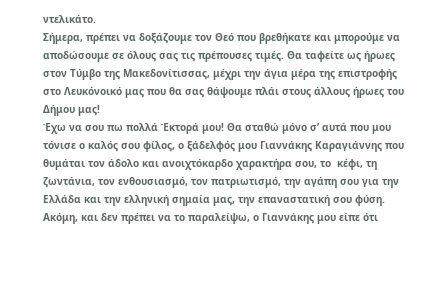ντελικάτο.
Σήμερα, πρέπει να δοξάζουμε τον Θεό που βρεθήκατε και μπορούμε να αποδώσουμε σε όλους σας τις πρέπουσες τιμές. Θα ταφείτε ως ήρωες στον Τύμβο της Μακεδονίτισσας, μέχρι την άγια μέρα της επιστροφής στο Λευκόνοικό μας που θα σας θάψουμε πλάι στους άλλους ήρωες του Δήμου μας!
Έχω να σου πω πολλά Έκτορά μου! Θα σταθώ μόνο σ’ αυτά που μου τόνισε ο καλός σου φίλος, ο ξάδελφός μου Γιαννάκης Καραγιάννης που θυμάται τον άδολο και ανοιχτόκαρδο χαρακτήρα σου, το  κέφι, τη ζωντάνια, τον ενθουσιασμό, τον πατριωτισμό, την αγάπη σου για την Ελλάδα και την ελληνική σημαία μας, την επαναστατική σου φύση.
Ακόμη, και δεν πρέπει να το παραλείψω, ο Γιαννάκης μου είπε ότι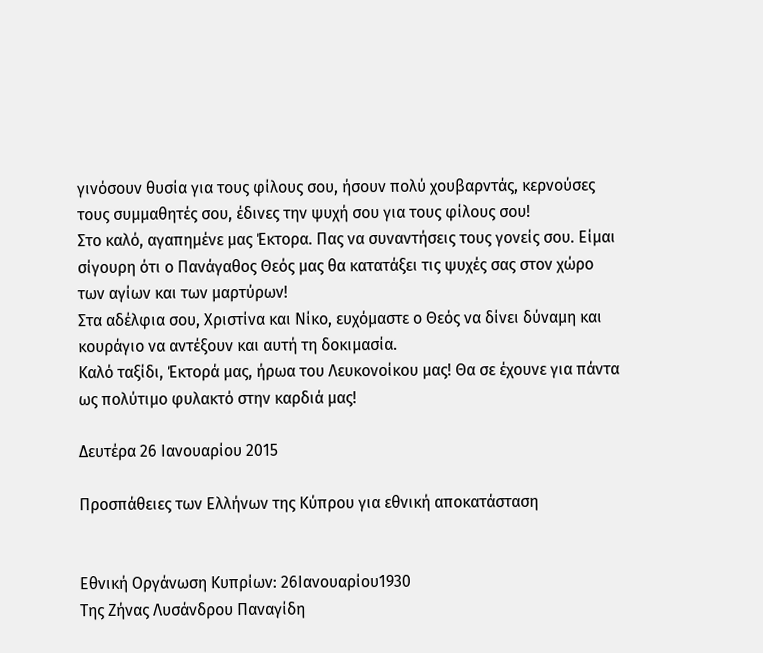γινόσουν θυσία για τους φίλους σου, ήσουν πολύ χουβαρντάς, κερνούσες τους συμμαθητές σου, έδινες την ψυχή σου για τους φίλους σου!
Στο καλό, αγαπημένε μας Έκτορα. Πας να συναντήσεις τους γονείς σου. Είμαι σίγουρη ότι ο Πανάγαθος Θεός μας θα κατατάξει τις ψυχές σας στον χώρο των αγίων και των μαρτύρων!
Στα αδέλφια σου, Χριστίνα και Νίκο, ευχόμαστε ο Θεός να δίνει δύναμη και κουράγιο να αντέξουν και αυτή τη δοκιμασία.
Καλό ταξίδι, Έκτορά μας, ήρωα του Λευκονοίκου μας! Θα σε έχουνε για πάντα ως πολύτιμο φυλακτό στην καρδιά μας!

Δευτέρα 26 Ιανουαρίου 2015

Προσπάθειες των Ελλήνων της Κύπρου για εθνική αποκατάσταση


Εθνική Οργάνωση Κυπρίων: 26Ιανουαρίου1930
Της Ζήνας Λυσάνδρου Παναγίδη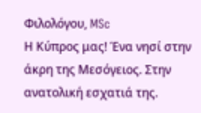Φιλολόγου, MSc
Η Κύπρος μας! Ένα νησί στην άκρη της Μεσόγειος. Στην ανατολική εσχατιά της.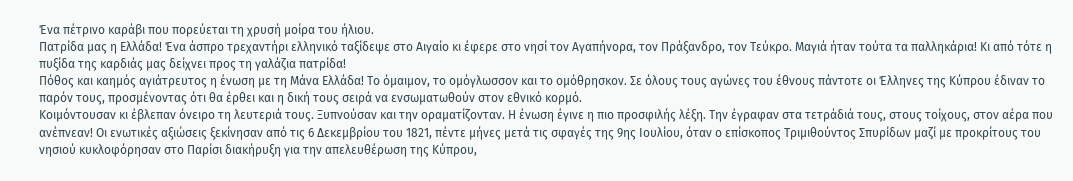Ένα πέτρινο καράβι που πορεύεται τη χρυσή μοίρα του ήλιου.
Πατρίδα μας η Ελλάδα! Ένα άσπρο τρεχαντήρι ελληνικό ταξίδεψε στο Αιγαίο κι έφερε στο νησί τον Αγαπήνορα, τον Πράξανδρο, τον Τεύκρο. Μαγιά ήταν τούτα τα παλληκάρια! Κι από τότε η πυξίδα της καρδιάς μας δείχνει προς τη γαλάζια πατρίδα!
Πόθος και καημός αγιάτρευτος η ένωση με τη Μάνα Ελλάδα! Το όμαιμον, το ομόγλωσσον και το ομόθρησκον. Σε όλους τους αγώνες του έθνους πάντοτε οι Έλληνες της Κύπρου έδιναν το παρόν τους, προσμένοντας ότι θα έρθει και η δική τους σειρά να ενσωματωθούν στον εθνικό κορμό.
Κοιμόντουσαν κι έβλεπαν όνειρο τη λευτεριά τους. Ξυπνούσαν και την οραματίζονταν. Η ένωση έγινε η πιο προσφιλής λέξη. Την έγραφαν στα τετράδιά τους, στους τοίχους, στον αέρα που ανέπνεαν! Οι ενωτικές αξιώσεις ξεκίνησαν από τις 6 Δεκεμβρίου του 1821, πέντε μήνες μετά τις σφαγές της 9ης Ιουλίου, όταν ο επίσκοπος Τριμιθούντος Σπυρίδων μαζί με προκρίτους του νησιού κυκλοφόρησαν στο Παρίσι διακήρυξη για την απελευθέρωση της Κύπρου,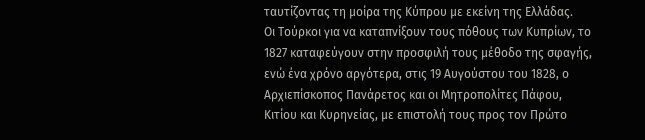ταυτίζοντας τη μοίρα της Κύπρου με εκείνη της Ελλάδας.
Οι Τούρκοι για να καταπνίξουν τους πόθους των Κυπρίων, το 1827 καταφεύγουν στην προσφιλή τους μέθοδο της σφαγής, ενώ ένα χρόνο αργότερα, στις 19 Αυγούστου του 1828, ο Αρχιεπίσκοπος Πανάρετος και οι Μητροπολίτες Πάφου, Κιτίου και Κυρηνείας, με επιστολή τους προς τον Πρώτο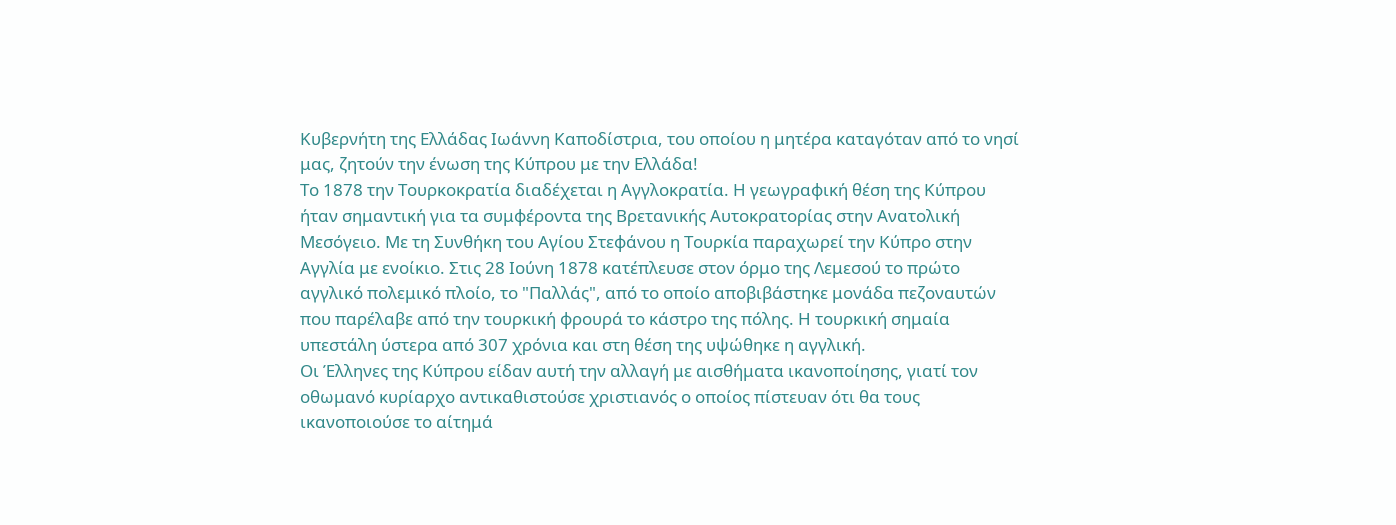Κυβερνήτη της Ελλάδας Ιωάννη Καποδίστρια, του οποίου η μητέρα καταγόταν από το νησί μας, ζητούν την ένωση της Κύπρου με την Ελλάδα!
Το 1878 την Τουρκοκρατία διαδέχεται η Αγγλοκρατία. Η γεωγραφική θέση της Κύπρου ήταν σημαντική για τα συμφέροντα της Βρετανικής Αυτοκρατορίας στην Ανατολική Μεσόγειο. Με τη Συνθήκη του Αγίου Στεφάνου η Τουρκία παραχωρεί την Κύπρο στην Αγγλία με ενοίκιο. Στις 28 Ιούνη 1878 κατέπλευσε στον όρμο της Λεμεσού το πρώτο αγγλικό πολεμικό πλοίο, το "Παλλάς", από το οποίο αποβιβάστηκε μονάδα πεζοναυτών που παρέλαβε από την τουρκική φρουρά το κάστρο της πόλης. Η τουρκική σημαία υπεστάλη ύστερα από 307 χρόνια και στη θέση της υψώθηκε η αγγλική.
Οι Έλληνες της Κύπρου είδαν αυτή την αλλαγή με αισθήματα ικανοποίησης, γιατί τον οθωμανό κυρίαρχο αντικαθιστούσε χριστιανός ο οποίος πίστευαν ότι θα τους ικανοποιούσε το αίτημά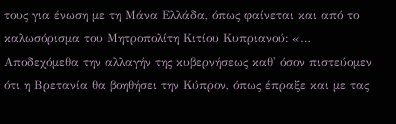τους για ένωση με τη Μάνα Ελλάδα, όπως φαίνεται και από το καλωσόρισμα του Μητροπολίτη Κιτίου Κυπριανού: «…  Αποδεχόμεθα την αλλαγήν της κυβερνήσεως καθ' όσον πιστεύομεν ότι η Βρετανία θα βοηθήσει την Κύπρον, όπως έπραξε και με τας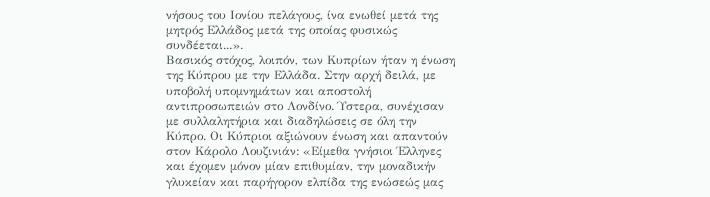νήσους του Ιονίου πελάγους, ίνα ενωθεί μετά της μητρός Ελλάδος μετά της οποίας φυσικώς συνδέεται...».
Βασικός στόχος, λοιπόν, των Κυπρίων ήταν η ένωση της Κύπρου με την Ελλάδα. Στην αρχή δειλά, με υποβολή υπομνημάτων και αποστολή αντιπροσωπειών στο Λονδίνο. Ύστερα, συνέχισαν με συλλαλητήρια και διαδηλώσεις σε όλη την Κύπρο. Οι Κύπριοι αξιώνουν ένωση και απαντούν στον Κάρολο Λουζινιάν: «Είμεθα γνήσιοι Έλληνες και έχομεν μόνον μίαν επιθυμίαν, την μοναδικήν γλυκείαν και παρήγορον ελπίδα της ενώσεώς μας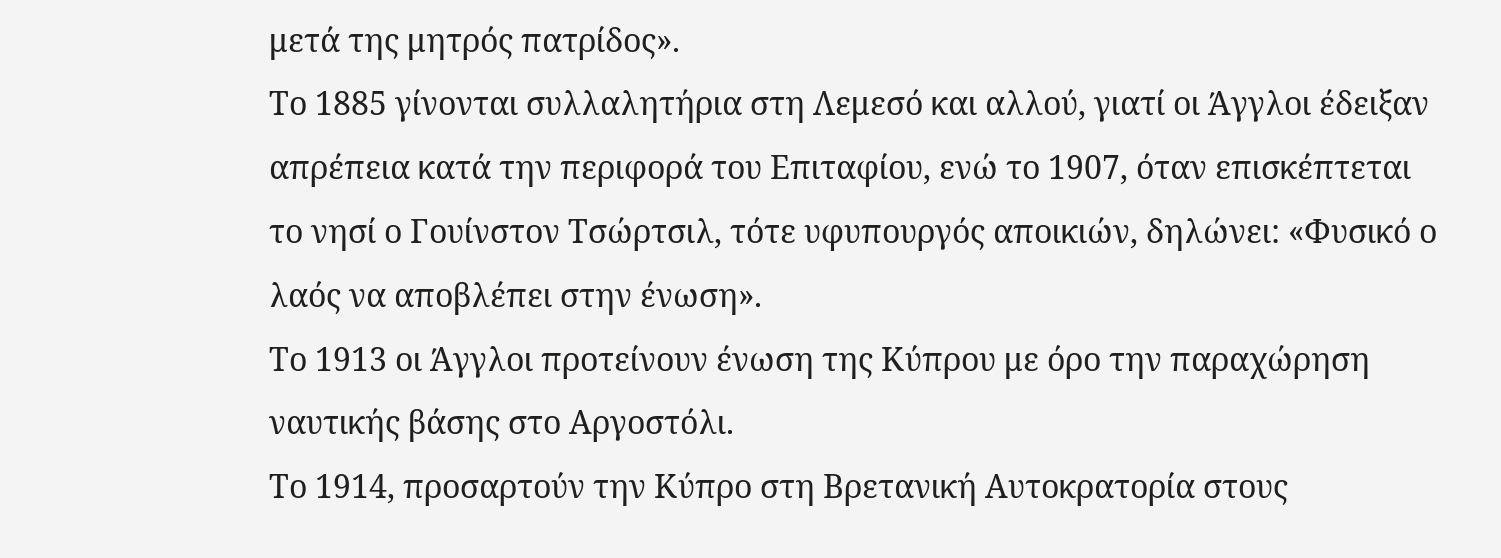μετά της μητρός πατρίδος».
Το 1885 γίνονται συλλαλητήρια στη Λεμεσό και αλλού, γιατί οι Άγγλοι έδειξαν απρέπεια κατά την περιφορά του Επιταφίου, ενώ το 1907, όταν επισκέπτεται το νησί ο Γουίνστον Τσώρτσιλ, τότε υφυπουργός αποικιών, δηλώνει: «Φυσικό ο λαός να αποβλέπει στην ένωση».
Το 1913 οι Άγγλοι προτείνουν ένωση της Κύπρου με όρο την παραχώρηση ναυτικής βάσης στο Αργοστόλι.
Το 1914, προσαρτούν την Κύπρο στη Βρετανική Αυτοκρατορία στους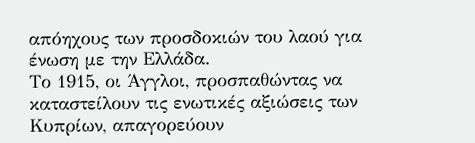απόηχους των προσδοκιών του λαού για ένωση με την Ελλάδα.
Το 1915, οι Άγγλοι, προσπαθώντας να καταστείλουν τις ενωτικές αξιώσεις των Κυπρίων, απαγορεύουν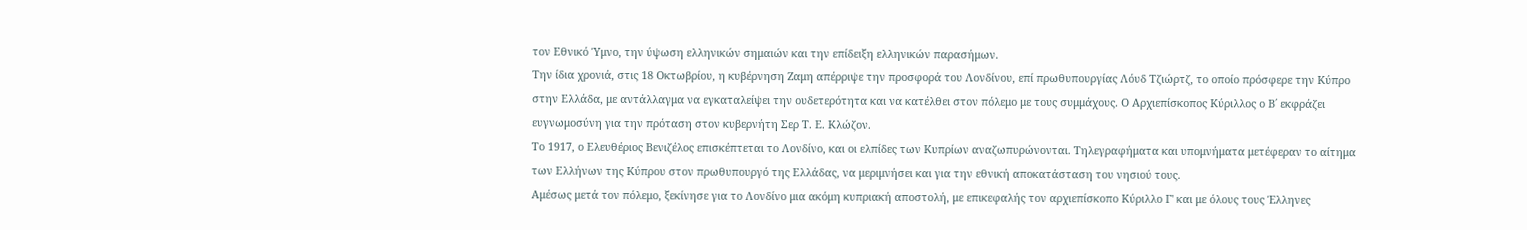τον Εθνικό Ύμνο, την ύψωση ελληνικών σημαιών και την επίδειξη ελληνικών παρασήμων.
Την ίδια χρονιά, στις 18 Οκτωβρίου, η κυβέρνηση Ζαμη απέρριψε την προσφορά του Λονδίνου, επί πρωθυπουργίας Λόυδ Τζιώρτζ, το οποίο πρόσφερε την Κύπρο στην Ελλάδα, με αντάλλαγμα να εγκαταλείψει την ουδετερότητα και να κατέλθει στον πόλεμο με τους συμμάχους. Ο Αρχιεπίσκοπος Κύριλλος ο Β΄ εκφράζει ευγνωμοσύνη για την πρόταση στον κυβερνήτη Σερ Τ. Ε. Κλώζον.
Το 1917, ο Ελευθέριος Βενιζέλος επισκέπτεται το Λονδίνο, και οι ελπίδες των Κυπρίων αναζωπυρώνονται. Τηλεγραφήματα και υπομνήματα μετέφεραν το αίτημα των Ελλήνων της Κύπρου στον πρωθυπουργό της Ελλάδας, να μεριμνήσει και για την εθνική αποκατάσταση του νησιού τους.
Αμέσως μετά τον πόλεμο, ξεκίνησε για το Λονδίνο μια ακόμη κυπριακή αποστολή, με επικεφαλής τον αρχιεπίσκοπο Κύριλλο Γ' και με όλους τους Έλληνες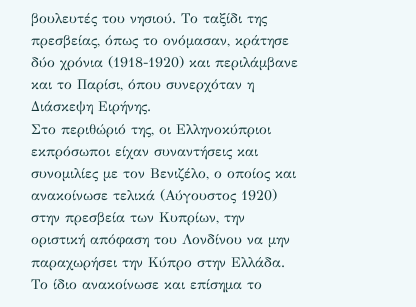βουλευτές του νησιού. Το ταξίδι της πρεσβείας, όπως το ονόμασαν, κράτησε δύο χρόνια (1918-1920) και περιλάμβανε και το Παρίσι, όπου συνερχόταν η Διάσκεψη Ειρήνης.
Στο περιθώριό της, οι Ελληνοκύπριοι εκπρόσωποι είχαν συναντήσεις και συνομιλίες με τον Βενιζέλο, ο οποίος και ανακοίνωσε τελικά (Αύγουστος 1920) στην πρεσβεία των Κυπρίων, την οριστική απόφαση του Λονδίνου να μην παραχωρήσει την Κύπρο στην Ελλάδα. Το ίδιο ανακοίνωσε και επίσημα το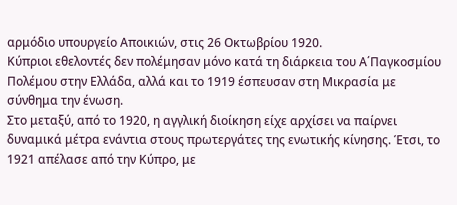αρμόδιο υπουργείο Αποικιών, στις 26 Οκτωβρίου 1920.
Κύπριοι εθελοντές δεν πολέμησαν μόνο κατά τη διάρκεια του Α΄Παγκοσμίου Πολέμου στην Ελλάδα, αλλά και το 1919 έσπευσαν στη Μικρασία με σύνθημα την ένωση.
Στο μεταξύ, από το 1920, η αγγλική διοίκηση είχε αρχίσει να παίρνει δυναμικά μέτρα ενάντια στους πρωτεργάτες της ενωτικής κίνησης. Έτσι, το 1921 απέλασε από την Κύπρο, με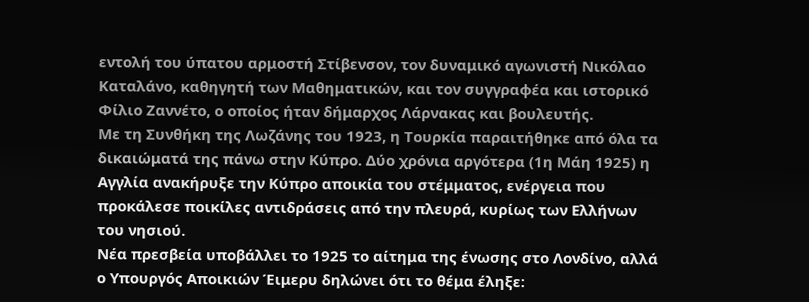εντολή του ύπατου αρμοστή Στίβενσον, τον δυναμικό αγωνιστή Νικόλαο Καταλάνο, καθηγητή των Μαθηματικών, και τον συγγραφέα και ιστορικό Φίλιο Ζαννέτο, ο οποίος ήταν δήμαρχος Λάρνακας και βουλευτής.
Με τη Συνθήκη της Λωζάνης του 1923, η Τουρκία παραιτήθηκε από όλα τα δικαιώματά της πάνω στην Κύπρο. Δύο χρόνια αργότερα (1η Μάη 1925) η Αγγλία ανακήρυξε την Κύπρο αποικία του στέμματος, ενέργεια που προκάλεσε ποικίλες αντιδράσεις από την πλευρά, κυρίως των Ελλήνων του νησιού.
Νέα πρεσβεία υποβάλλει το 1925 το αίτημα της ένωσης στο Λονδίνο, αλλά ο Υπουργός Αποικιών Έιμερυ δηλώνει ότι το θέμα έληξε: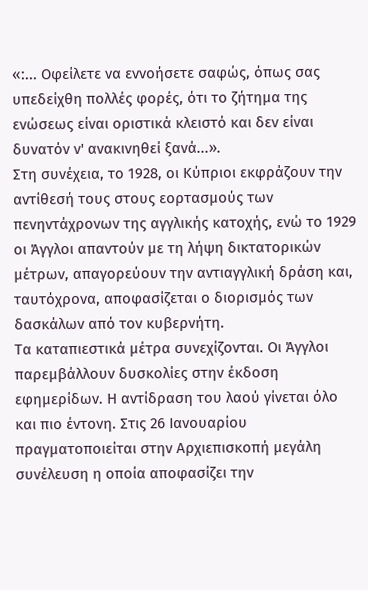«:... Οφείλετε να εννοήσετε σαφώς, όπως σας υπεδείχθη πολλές φορές, ότι το ζήτημα της ενώσεως είναι οριστικά κλειστό και δεν είναι δυνατόν ν' ανακινηθεί ξανά...».
Στη συνέχεια, το 1928, οι Κύπριοι εκφράζουν την αντίθεσή τους στους εορτασμούς των πενηντάχρονων της αγγλικής κατοχής, ενώ το 1929 οι Άγγλοι απαντούν με τη λήψη δικτατορικών μέτρων, απαγορεύουν την αντιαγγλική δράση και, ταυτόχρονα, αποφασίζεται ο διορισμός των δασκάλων από τον κυβερνήτη.
Τα καταπιεστικά μέτρα συνεχίζονται. Οι Άγγλοι παρεμβάλλουν δυσκολίες στην έκδοση εφημερίδων. Η αντίδραση του λαού γίνεται όλο και πιο έντονη. Στις 26 Ιανουαρίου πραγματοποιείται στην Αρχιεπισκοπή μεγάλη συνέλευση η οποία αποφασίζει την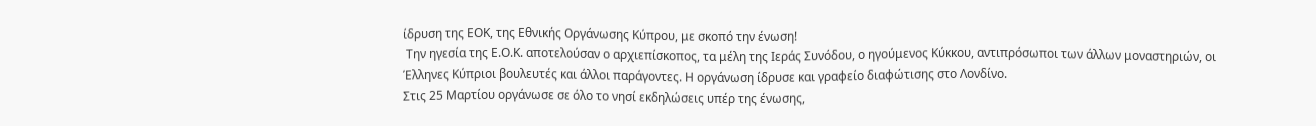ίδρυση της ΕΟΚ, της Εθνικής Οργάνωσης Κύπρου, με σκοπό την ένωση!
 Την ηγεσία της Ε.Ο.Κ. αποτελούσαν ο αρχιεπίσκοπος, τα μέλη της Ιεράς Συνόδου, ο ηγούμενος Κύκκου, αντιπρόσωποι των άλλων μοναστηριών, οι Έλληνες Κύπριοι βουλευτές και άλλοι παράγοντες. Η οργάνωση ίδρυσε και γραφείο διαφώτισης στο Λονδίνο.
Στις 25 Μαρτίου οργάνωσε σε όλο το νησί εκδηλώσεις υπέρ της ένωσης,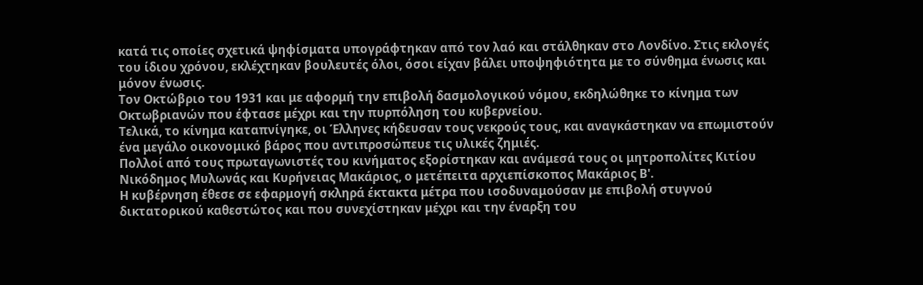κατά τις οποίες σχετικά ψηφίσματα υπογράφτηκαν από τον λαό και στάλθηκαν στο Λονδίνο. Στις εκλογές του ίδιου χρόνου, εκλέχτηκαν βουλευτές όλοι, όσοι είχαν βάλει υποψηφιότητα με το σύνθημα ένωσις και μόνον ένωσις.
Τον Οκτώβριο του 1931 και με αφορμή την επιβολή δασμολογικού νόμου, εκδηλώθηκε το κίνημα των Οκτωβριανών που έφτασε μέχρι και την πυρπόληση του κυβερνείου.
Τελικά, το κίνημα καταπνίγηκε, οι Έλληνες κήδευσαν τους νεκρούς τους, και αναγκάστηκαν να επωμιστούν ένα μεγάλο οικονομικό βάρος που αντιπροσώπευε τις υλικές ζημιές.
Πολλοί από τους πρωταγωνιστές του κινήματος εξορίστηκαν και ανάμεσά τους οι μητροπολίτες Κιτίου Νικόδημος Μυλωνάς και Κυρήνειας Μακάριος, ο μετέπειτα αρχιεπίσκοπος Μακάριος Β'.
Η κυβέρνηση έθεσε σε εφαρμογή σκληρά έκτακτα μέτρα που ισοδυναμούσαν με επιβολή στυγνού δικτατορικού καθεστώτος και που συνεχίστηκαν μέχρι και την έναρξη του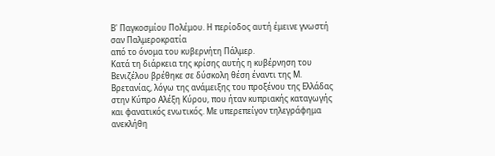Β' Παγκοσμίου Πολέμου. Η περίοδος αυτή έμεινε γνωστή σαν Παλμεροκρατία
από το όνομα του κυβερνήτη Πάλμερ.
Κατά τη διάρκεια της κρίσης αυτής η κυβέρνηση του Βενιζέλου βρέθηκε σε δύσκολη θέση έναντι της Μ. Βρετανίας, λόγω της ανάμειξης του προξένου της Ελλάδας στην Κύπρο Αλέξη Κύρου, που ήταν κυπριακής καταγωγής και φανατικός ενωτικός. Με υπερεπείγον τηλεγράφημα ανεκλήθη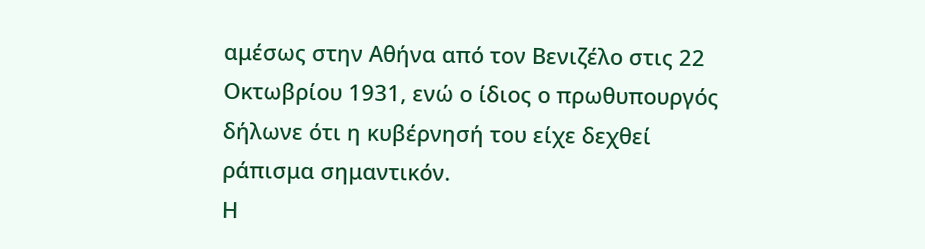αμέσως στην Αθήνα από τον Βενιζέλο στις 22 Οκτωβρίου 1931, ενώ ο ίδιος ο πρωθυπουργός δήλωνε ότι η κυβέρνησή του είχε δεχθεί ράπισμα σημαντικόν.
Η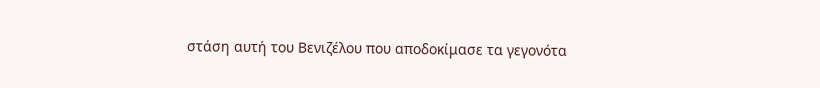στάση αυτή του Βενιζέλου που αποδοκίμασε τα γεγονότα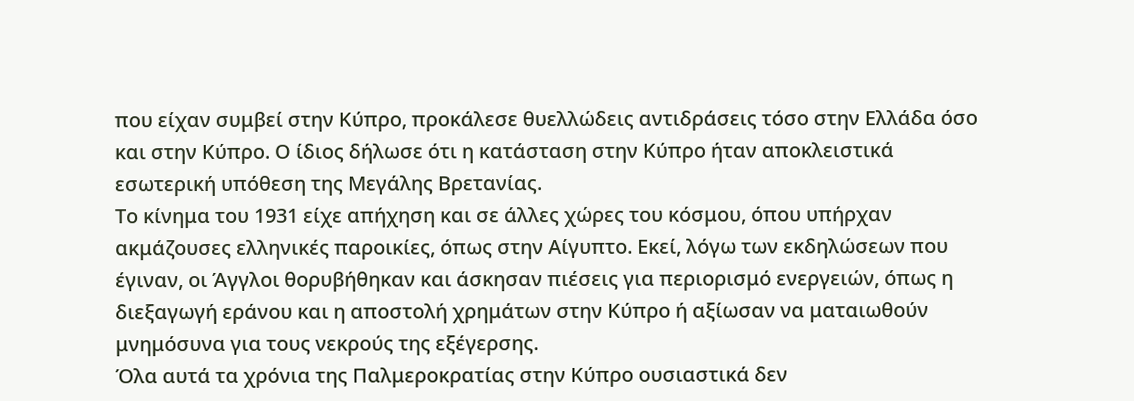που είχαν συμβεί στην Κύπρο, προκάλεσε θυελλώδεις αντιδράσεις τόσο στην Ελλάδα όσο και στην Κύπρο. Ο ίδιος δήλωσε ότι η κατάσταση στην Κύπρο ήταν αποκλειστικά εσωτερική υπόθεση της Μεγάλης Βρετανίας.
Το κίνημα του 1931 είχε απήχηση και σε άλλες χώρες του κόσμου, όπου υπήρχαν ακμάζουσες ελληνικές παροικίες, όπως στην Αίγυπτο. Εκεί, λόγω των εκδηλώσεων που έγιναν, οι Άγγλοι θορυβήθηκαν και άσκησαν πιέσεις για περιορισμό ενεργειών, όπως η διεξαγωγή εράνου και η αποστολή χρημάτων στην Κύπρο ή αξίωσαν να ματαιωθούν μνημόσυνα για τους νεκρούς της εξέγερσης.
Όλα αυτά τα χρόνια της Παλμεροκρατίας στην Κύπρο ουσιαστικά δεν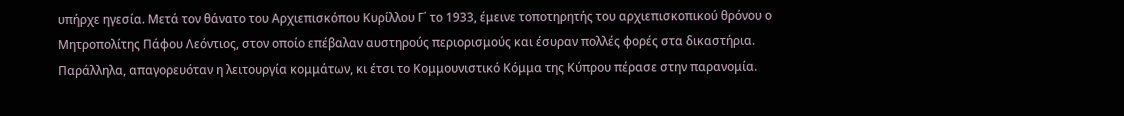υπήρχε ηγεσία. Μετά τον θάνατο του Αρχιεπισκόπου Κυρίλλου Γ΄ το 1933, έμεινε τοποτηρητής του αρχιεπισκοπικού θρόνου ο Μητροπολίτης Πάφου Λεόντιος, στον οποίο επέβαλαν αυστηρούς περιορισμούς και έσυραν πολλές φορές στα δικαστήρια. Παράλληλα, απαγορευόταν η λειτουργία κομμάτων, κι έτσι το Κομμουνιστικό Κόμμα της Κύπρου πέρασε στην παρανομία.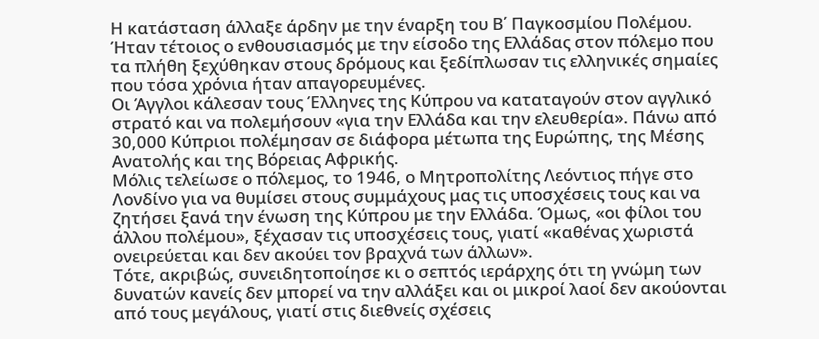Η κατάσταση άλλαξε άρδην με την έναρξη του Β΄ Παγκοσμίου Πολέμου. Ήταν τέτοιος ο ενθουσιασμός με την είσοδο της Ελλάδας στον πόλεμο που τα πλήθη ξεχύθηκαν στους δρόμους και ξεδίπλωσαν τις ελληνικές σημαίες που τόσα χρόνια ήταν απαγορευμένες.
Οι Άγγλοι κάλεσαν τους Έλληνες της Κύπρου να καταταγούν στον αγγλικό στρατό και να πολεμήσουν «για την Ελλάδα και την ελευθερία». Πάνω από 30,000 Κύπριοι πολέμησαν σε διάφορα μέτωπα της Ευρώπης, της Μέσης Ανατολής και της Βόρειας Αφρικής.
Μόλις τελείωσε ο πόλεμος, το 1946, ο Μητροπολίτης Λεόντιος πήγε στο Λονδίνο για να θυμίσει στους συμμάχους μας τις υποσχέσεις τους και να ζητήσει ξανά την ένωση της Κύπρου με την Ελλάδα. Όμως, «οι φίλοι του άλλου πολέμου», ξέχασαν τις υποσχέσεις τους, γιατί «καθένας χωριστά ονειρεύεται και δεν ακούει τον βραχνά των άλλων».
Τότε, ακριβώς, συνειδητοποίησε κι ο σεπτός ιεράρχης ότι τη γνώμη των δυνατών κανείς δεν μπορεί να την αλλάξει και οι μικροί λαοί δεν ακούονται από τους μεγάλους, γιατί στις διεθνείς σχέσεις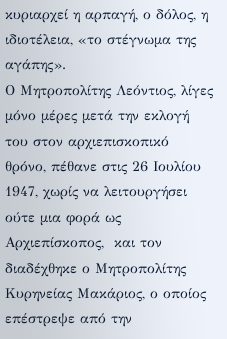κυριαρχεί η αρπαγή, ο δόλος, η ιδιοτέλεια, «το στέγνωμα της αγάπης».
Ο Μητροπολίτης Λεόντιος, λίγες μόνο μέρες μετά την εκλογή του στον αρχιεπισκοπικό θρόνο, πέθανε στις 26 Ιουλίου 1947, χωρίς να λειτουργήσει ούτε μια φορά ως Αρχιεπίσκοπος,  και τον διαδέχθηκε ο Μητροπολίτης Κυρηνείας Μακάριος, ο οποίος επέστρεψε από την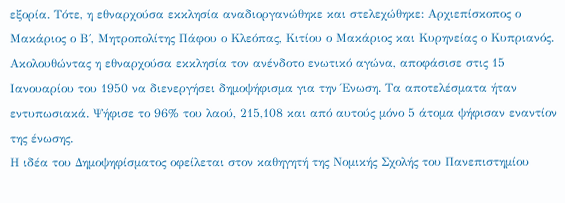εξορία. Τότε, η εθναρχούσα εκκλησία αναδιοργανώθηκε και στελεχώθηκε: Αρχιεπίσκοπος ο Μακάριος ο Β΄, Μητροπολίτης Πάφου ο Κλεόπας, Κιτίου ο Μακάριος και Κυρηνείας ο Κυπριανός.
Ακολουθώντας η εθναρχούσα εκκλησία τον ανένδοτο ενωτικό αγώνα, αποφάσισε στις 15 Ιανουαρίου του 1950 να διενεργήσει δημοψήφισμα για την Ένωση. Τα αποτελέσματα ήταν εντυπωσιακά. Ψήφισε το 96% του λαού, 215,108 και από αυτούς μόνο 5 άτομα ψήφισαν εναντίον της ένωσης.
Η ιδέα του Δημοψηφίσματος οφείλεται στον καθηγητή της Νομικής Σχολής του Πανεπιστημίου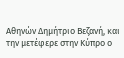Αθηνών Δημήτριο Βεζανή, και την μετέφερε στην Κύπρο ο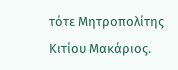τότε Μητροπολίτης Κιτίου Μακάριος.